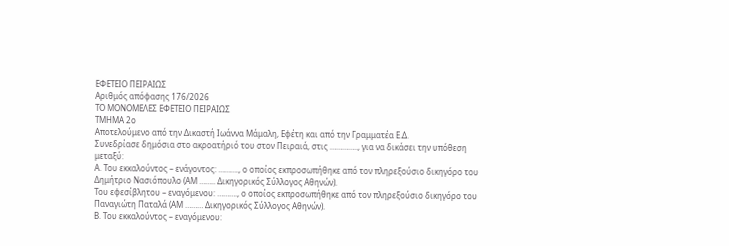ΕΦΕΤΕΙΟ ΠΕΙΡΑΙΩΣ
Αριθμός απόφασης 176/2026
ΤΟ ΜΟΝΟΜΕΛΕΣ ΕΦΕΤΕΙΟ ΠΕΙΡΑΙΩΣ
ΤΜΗΜΑ 2ο
Αποτελούμενο από την Δικαστή Ιωάννα Μάμαλη, Εφέτη και από την Γραμματέα Ε.Δ.
Συνεδρίασε δημόσια στο ακροατήριό του στον Πειραιά, στις ………….., για να δικάσει την υπόθεση μεταξύ:
Α. Του εκκαλούντος – ενάγοντος: ………., ο οποίος εκπροσωπήθηκε από τον πληρεξούσιο δικηγόρο του Δημήτριο Νασιόπουλο (ΑΜ …….. Δικηγορικός Σύλλογος Αθηνών).
Του εφεσίβλητου – εναγόμενου: ………., ο οποίος εκπροσωπήθηκε από τον πληρεξούσιο δικηγόρο του Παναγιώτη Παταλά (ΑΜ ……… Δικηγορικός Σύλλογος Αθηνών).
Β. Του εκκαλούντος – εναγόμενου: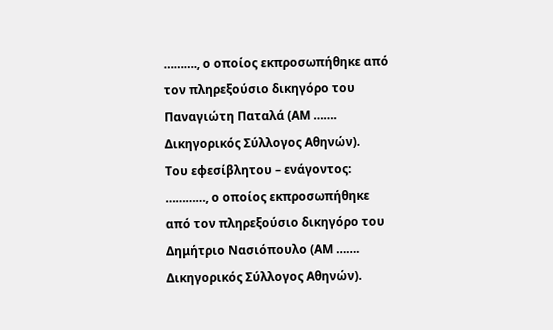………., ο οποίος εκπροσωπήθηκε από τον πληρεξούσιο δικηγόρο του Παναγιώτη Παταλά (ΑΜ ……. Δικηγορικός Σύλλογος Αθηνών).
Του εφεσίβλητου – ενάγοντος: …………, ο οποίος εκπροσωπήθηκε από τον πληρεξούσιο δικηγόρο του Δημήτριο Νασιόπουλο (ΑΜ ……. Δικηγορικός Σύλλογος Αθηνών).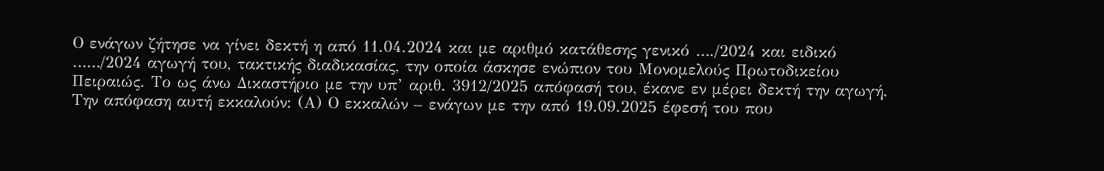Ο ενάγων ζήτησε να γίνει δεκτή η από 11.04.2024 και με αριθμό κατάθεσης γενικό …./2024 και ειδικό ……/2024 αγωγή του, τακτικής διαδικασίας, την οποία άσκησε ενώπιον του Μονομελούς Πρωτοδικείου Πειραιώς. Το ως άνω Δικαστήριο με την υπ’ αριθ. 3912/2025 απόφασή του, έκανε εν μέρει δεκτή την αγωγή. Την απόφαση αυτή εκκαλούν: (Α) Ο εκκαλών – ενάγων με την από 19.09.2025 έφεσή του που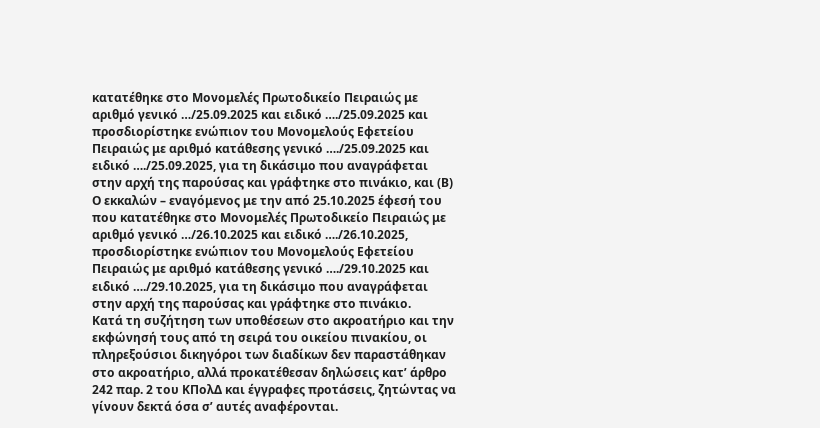κατατέθηκε στο Μονομελές Πρωτοδικείο Πειραιώς με αριθμό γενικό …/25.09.2025 και ειδικό …./25.09.2025 και προσδιορίστηκε ενώπιον του Μονομελούς Εφετείου Πειραιώς με αριθμό κατάθεσης γενικό …./25.09.2025 και ειδικό …./25.09.2025, για τη δικάσιμο που αναγράφεται στην αρχή της παρούσας και γράφτηκε στο πινάκιο, και (Β) Ο εκκαλών – εναγόμενος με την από 25.10.2025 έφεσή του που κατατέθηκε στο Μονομελές Πρωτοδικείο Πειραιώς με αριθμό γενικό …/26.10.2025 και ειδικό …./26.10.2025, προσδιορίστηκε ενώπιον του Μονομελούς Εφετείου Πειραιώς με αριθμό κατάθεσης γενικό …./29.10.2025 και ειδικό …./29.10.2025, για τη δικάσιμο που αναγράφεται στην αρχή της παρούσας και γράφτηκε στο πινάκιο.
Κατά τη συζήτηση των υποθέσεων στο ακροατήριο και την εκφώνησή τους από τη σειρά του οικείου πινακίου, οι πληρεξούσιοι δικηγόροι των διαδίκων δεν παραστάθηκαν στο ακροατήριο, αλλά προκατέθεσαν δηλώσεις κατ’ άρθρο 242 παρ. 2 του ΚΠολΔ και έγγραφες προτάσεις, ζητώντας να γίνουν δεκτά όσα σ’ αυτές αναφέρονται.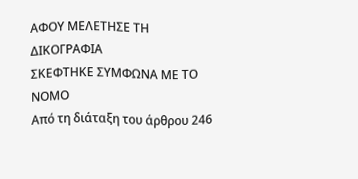ΑΦΟΥ ΜΕΛΕΤΗΣΕ ΤΗ ΔΙΚΟΓΡΑΦΙΑ
ΣΚΕΦΤΗΚΕ ΣΥΜΦΩΝΑ ΜΕ ΤΟ ΝΟΜΟ
Από τη διάταξη του άρθρου 246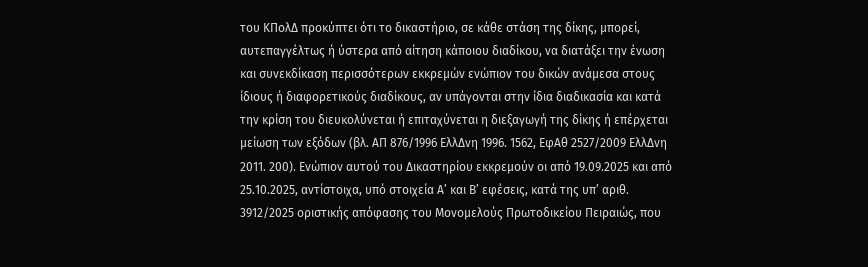του ΚΠολΔ προκύπτει ότι το δικαστήριο, σε κάθε στάση της δίκης, μπορεί, αυτεπαγγέλτως ή ύστερα από αίτηση κάποιου διαδίκου, να διατάξει την ένωση και συνεκδίκαση περισσότερων εκκρεμών ενώπιον του δικών ανάμεσα στους ίδιους ή διαφορετικούς διαδίκους, αν υπάγονται στην ίδια διαδικασία και κατά την κρίση του διευκολύνεται ή επιταχύνεται η διεξαγωγή της δίκης ή επέρχεται μείωση των εξόδων (βλ. ΑΠ 876/1996 ΕλλΔνη 1996. 1562, ΕφΑθ 2527/2009 ΕλλΔνη 2011. 200). Ενώπιον αυτού του Δικαστηρίου εκκρεμούν οι από 19.09.2025 και από 25.10.2025, αντίστοιχα, υπό στοιχεία Α’ και Β’ εφέσεις, κατά της υπ’ αριθ. 3912/2025 οριστικής απόφασης του Μονομελούς Πρωτοδικείου Πειραιώς, που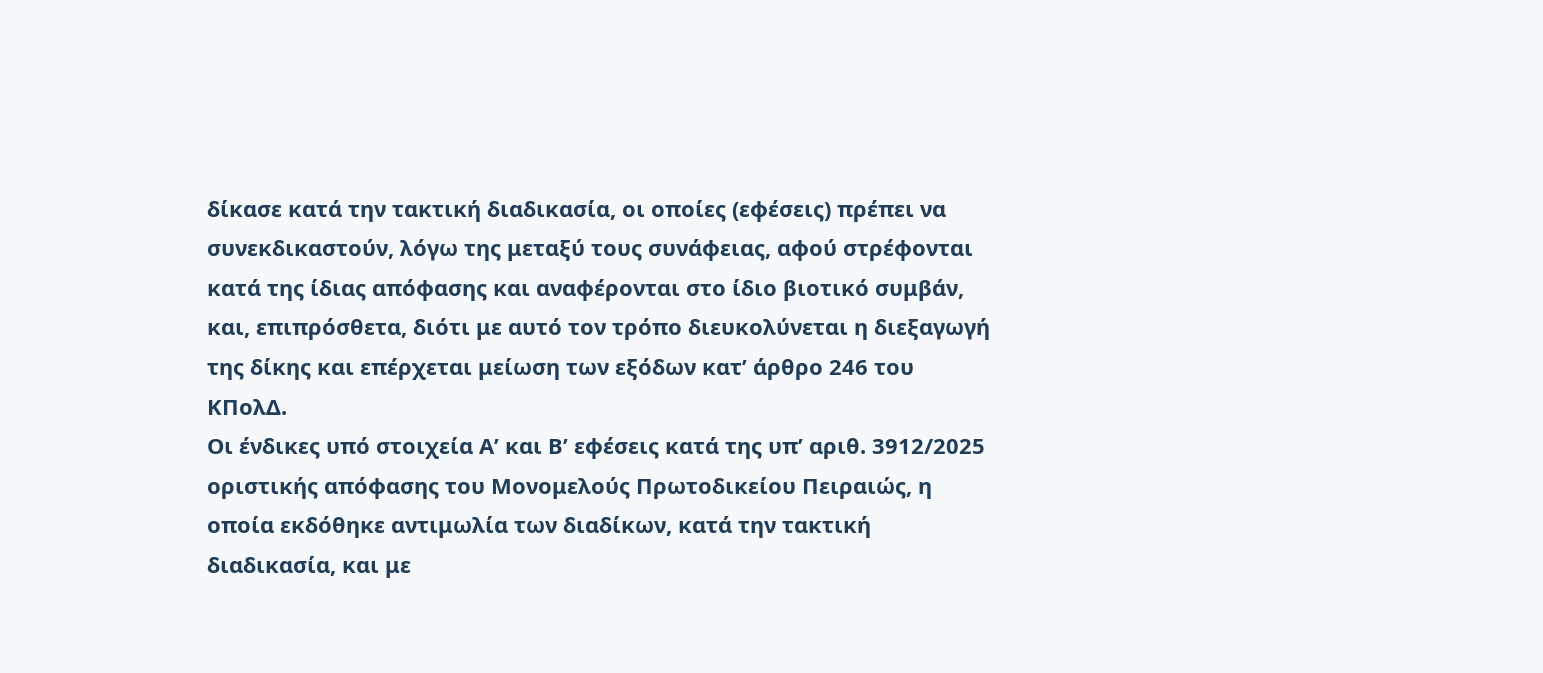δίκασε κατά την τακτική διαδικασία, οι οποίες (εφέσεις) πρέπει να συνεκδικαστούν, λόγω της μεταξύ τους συνάφειας, αφού στρέφονται κατά της ίδιας απόφασης και αναφέρονται στο ίδιο βιοτικό συμβάν, και, επιπρόσθετα, διότι με αυτό τον τρόπο διευκολύνεται η διεξαγωγή της δίκης και επέρχεται μείωση των εξόδων κατ’ άρθρο 246 του ΚΠολΔ.
Οι ένδικες υπό στοιχεία Α’ και Β’ εφέσεις κατά της υπ’ αριθ. 3912/2025 οριστικής απόφασης του Μονομελούς Πρωτοδικείου Πειραιώς, η οποία εκδόθηκε αντιμωλία των διαδίκων, κατά την τακτική διαδικασία, και με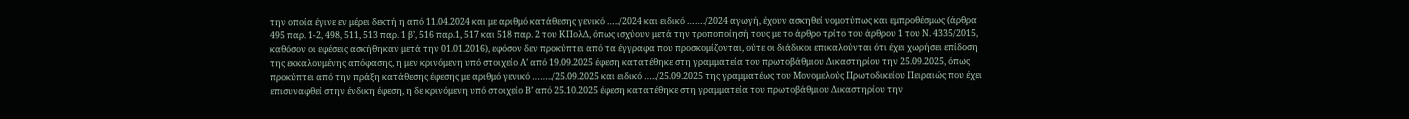την οποία έγινε εν μέρει δεκτή η από 11.04.2024 και με αριθμό κατάθεσης γενικό …../2024 και ειδικό ……./2024 αγωγή, έχουν ασκηθεί νομοτύπως και εμπροθέσμως (άρθρα 495 παρ. 1-2, 498, 511, 513 παρ. 1 β’, 516 παρ.1, 517 και 518 παρ. 2 του ΚΠολΔ, όπως ισχύουν μετά την τροποποίησή τους με το άρθρο τρίτο του άρθρου 1 του Ν. 4335/2015, καθόσον οι εφέσεις ασκήθηκαν μετά την 01.01.2016), εφόσον δεν προκύπτει από τα έγγραφα που προσκομίζονται, ούτε οι διάδικοι επικαλούνται ότι έχει χωρήσει επίδοση της εκκαλουμένης απόφασης, η μεν κρινόμενη υπό στοιχείο Α’ από 19.09.2025 έφεση κατατέθηκε στη γραμματεία του πρωτοβάθμιου Δικαστηρίου την 25.09.2025, όπως προκύπτει από την πράξη κατάθεσης έφεσης με αριθμό γενικό ……../25.09.2025 και ειδικό …../25.09.2025 της γραμματέως του Μονομελούς Πρωτοδικείου Πειραιώς που έχει επισυναφθεί στην ένδικη έφεση, η δε κρινόμενη υπό στοιχείο Β’ από 25.10.2025 έφεση κατατέθηκε στη γραμματεία του πρωτοβάθμιου Δικαστηρίου την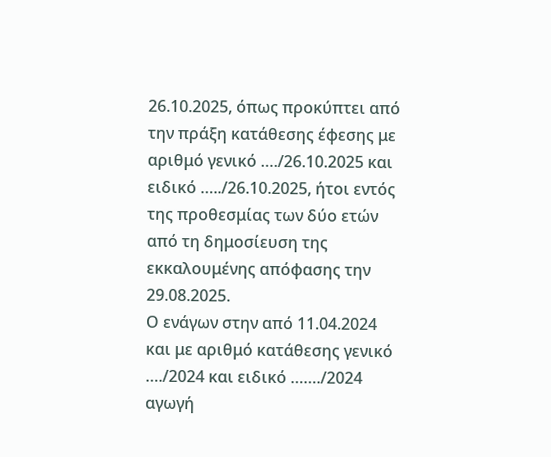26.10.2025, όπως προκύπτει από την πράξη κατάθεσης έφεσης με αριθμό γενικό …./26.10.2025 και ειδικό …../26.10.2025, ήτοι εντός της προθεσμίας των δύο ετών από τη δημοσίευση της εκκαλουμένης απόφασης την 29.08.2025.
Ο ενάγων στην από 11.04.2024 και με αριθμό κατάθεσης γενικό …./2024 και ειδικό ……./2024 αγωγή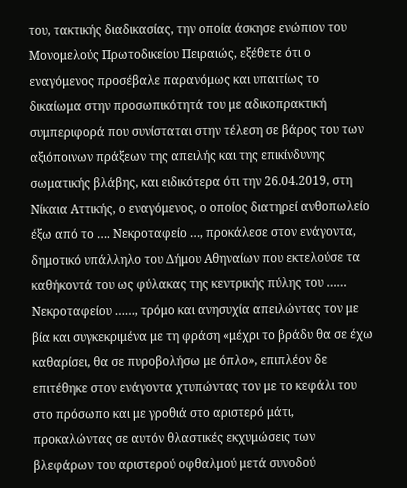του, τακτικής διαδικασίας, την οποία άσκησε ενώπιον του Μονομελούς Πρωτοδικείου Πειραιώς, εξέθετε ότι ο εναγόμενος προσέβαλε παρανόμως και υπαιτίως το δικαίωμα στην προσωπικότητά του με αδικοπρακτική συμπεριφορά που συνίσταται στην τέλεση σε βάρος του των αξιόποινων πράξεων της απειλής και της επικίνδυνης σωματικής βλάβης, και ειδικότερα ότι την 26.04.2019, στη Νίκαια Αττικής, ο εναγόμενος, ο οποίος διατηρεί ανθοπωλείο έξω από το …. Νεκροταφείο …, προκάλεσε στον ενάγοντα, δημοτικό υπάλληλο του Δήμου Αθηναίων που εκτελούσε τα καθήκοντά του ως φύλακας της κεντρικής πύλης του …… Νεκροταφείου ……, τρόμο και ανησυχία απειλώντας τον με βία και συγκεκριμένα με τη φράση «μέχρι το βράδυ θα σε έχω καθαρίσει, θα σε πυροβολήσω με όπλο», επιπλέον δε επιτέθηκε στον ενάγοντα χτυπώντας τον με το κεφάλι του στο πρόσωπο και με γροθιά στο αριστερό μάτι, προκαλώντας σε αυτόν θλαστικές εκχυμώσεις των βλεφάρων του αριστερού οφθαλμού μετά συνοδού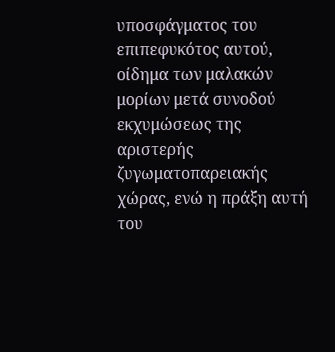υποσφάγματος του επιπεφυκότος αυτού, οίδημα των μαλακών μορίων μετά συνοδού εκχυμώσεως της αριστερής ζυγωματοπαρειακής χώρας, ενώ η πράξη αυτή του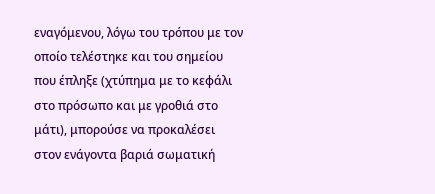εναγόμενου, λόγω του τρόπου με τον οποίο τελέστηκε και του σημείου που έπληξε (χτύπημα με το κεφάλι στο πρόσωπο και με γροθιά στο μάτι), μπορούσε να προκαλέσει στον ενάγοντα βαριά σωματική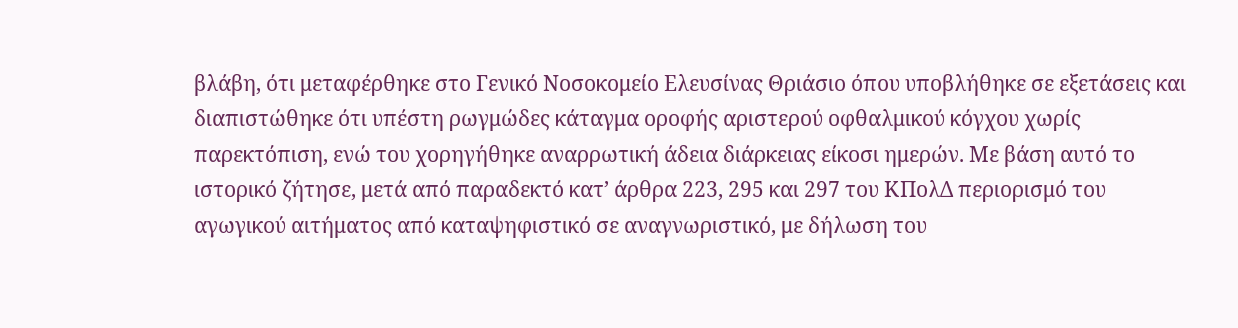βλάβη, ότι μεταφέρθηκε στο Γενικό Νοσοκομείο Ελευσίνας Θριάσιο όπου υποβλήθηκε σε εξετάσεις και διαπιστώθηκε ότι υπέστη ρωγμώδες κάταγμα οροφής αριστερού οφθαλμικού κόγχου χωρίς παρεκτόπιση, ενώ του χορηγήθηκε αναρρωτική άδεια διάρκειας είκοσι ημερών. Με βάση αυτό το ιστορικό ζήτησε, μετά από παραδεκτό κατ’ άρθρα 223, 295 και 297 του ΚΠολΔ περιορισμό του αγωγικού αιτήματος από καταψηφιστικό σε αναγνωριστικό, με δήλωση του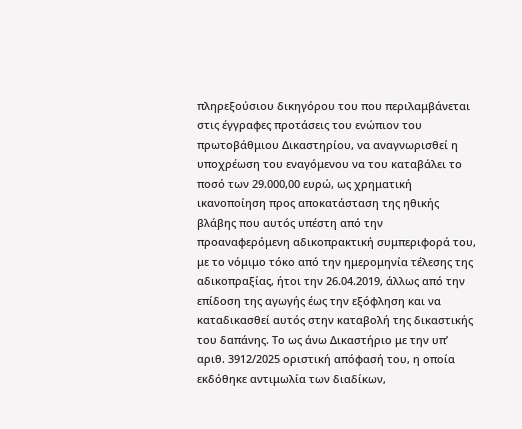πληρεξούσιου δικηγόρου του που περιλαμβάνεται στις έγγραφες προτάσεις του ενώπιον του πρωτοβάθμιου Δικαστηρίου, να αναγνωρισθεί η υποχρέωση του εναγόμενου να του καταβάλει το ποσό των 29.000,00 ευρώ, ως χρηματική ικανοποίηση προς αποκατάσταση της ηθικής βλάβης που αυτός υπέστη από την προαναφερόμενη αδικοπρακτική συμπεριφορά του, με το νόμιμο τόκο από την ημερομηνία τέλεσης της αδικοπραξίας, ήτοι την 26.04.2019, άλλως από την επίδοση της αγωγής έως την εξόφληση και να καταδικασθεί αυτός στην καταβολή της δικαστικής του δαπάνης. Το ως άνω Δικαστήριο με την υπ’ αριθ. 3912/2025 οριστική απόφασή του, η οποία εκδόθηκε αντιμωλία των διαδίκων,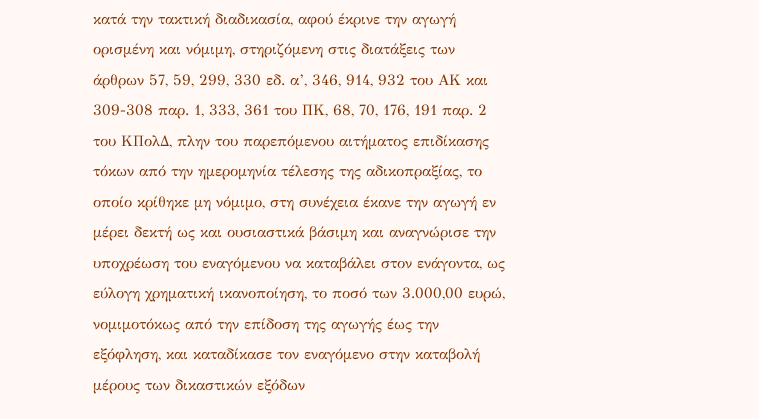κατά την τακτική διαδικασία, αφού έκρινε την αγωγή ορισμένη και νόμιμη, στηριζόμενη στις διατάξεις των άρθρων 57, 59, 299, 330 εδ. α’, 346, 914, 932 του ΑΚ και 309-308 παρ. 1, 333, 361 του ΠΚ, 68, 70, 176, 191 παρ. 2 του ΚΠολΔ, πλην του παρεπόμενου αιτήματος επιδίκασης τόκων από την ημερομηνία τέλεσης της αδικοπραξίας, το οποίο κρίθηκε μη νόμιμο, στη συνέχεια έκανε την αγωγή εν μέρει δεκτή ως και ουσιαστικά βάσιμη και αναγνώρισε την υποχρέωση του εναγόμενου να καταβάλει στον ενάγοντα, ως εύλογη χρηματική ικανοποίηση, το ποσό των 3.000,00 ευρώ, νομιμοτόκως από την επίδοση της αγωγής έως την εξόφληση, και καταδίκασε τον εναγόμενο στην καταβολή μέρους των δικαστικών εξόδων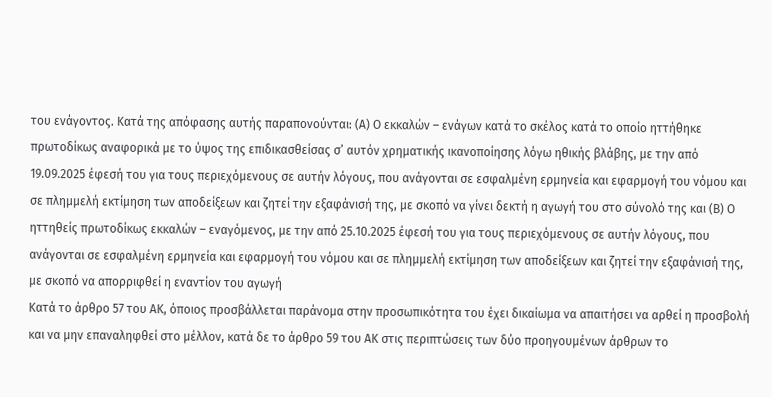του ενάγοντος. Κατά της απόφασης αυτής παραπονούνται: (Α) Ο εκκαλών – ενάγων κατά το σκέλος κατά το οποίο ηττήθηκε πρωτοδίκως αναφορικά με το ύψος της επιδικασθείσας σ’ αυτόν χρηματικής ικανοποίησης λόγω ηθικής βλάβης, με την από 19.09.2025 έφεσή του για τους περιεχόμενους σε αυτήν λόγους, που ανάγονται σε εσφαλμένη ερμηνεία και εφαρμογή του νόμου και σε πλημμελή εκτίμηση των αποδείξεων και ζητεί την εξαφάνισή της, με σκοπό να γίνει δεκτή η αγωγή του στο σύνολό της και (Β) Ο ηττηθείς πρωτοδίκως εκκαλών – εναγόμενος, με την από 25.10.2025 έφεσή του για τους περιεχόμενους σε αυτήν λόγους, που ανάγονται σε εσφαλμένη ερμηνεία και εφαρμογή του νόμου και σε πλημμελή εκτίμηση των αποδείξεων και ζητεί την εξαφάνισή της, με σκοπό να απορριφθεί η εναντίον του αγωγή
Κατά το άρθρο 57 του ΑΚ, όποιος προσβάλλεται παράνομα στην προσωπικότητα του έχει δικαίωμα να απαιτήσει να αρθεί η προσβολή και να μην επαναληφθεί στο μέλλον, κατά δε το άρθρο 59 του ΑΚ στις περιπτώσεις των δύο προηγουμένων άρθρων το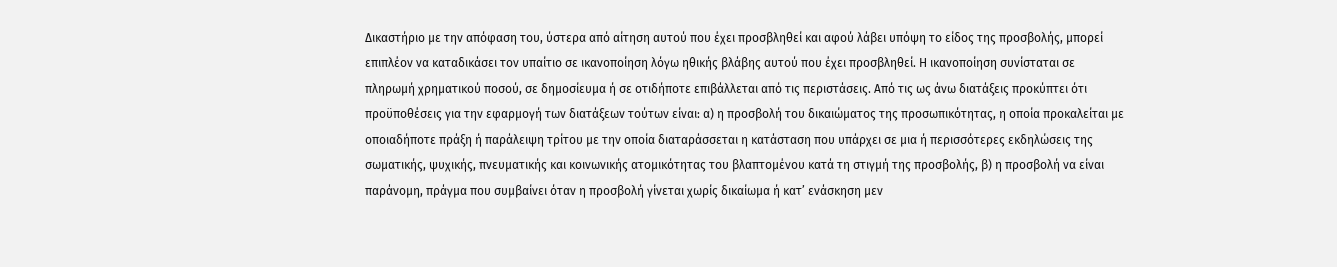Δικαστήριο με την απόφαση του, ύστερα από αίτηση αυτού που έχει προσβληθεί και αφού λάβει υπόψη το είδος της προσβολής, μπορεί επιπλέον να καταδικάσει τον υπαίτιο σε ικανοποίηση λόγω ηθικής βλάβης αυτού που έχει προσβληθεί. Η ικανοποίηση συνίσταται σε πληρωμή χρηματικού ποσού, σε δημοσίευμα ή σε οτιδήποτε επιβάλλεται από τις περιστάσεις. Από τις ως άνω διατάξεις προκύπτει ότι προϋποθέσεις για την εφαρμογή των διατάξεων τούτων είναι: α) η προσβολή του δικαιώματος της προσωπικότητας, η οποία προκαλείται με οποιαδήποτε πράξη ή παράλειψη τρίτου με την οποία διαταράσσεται η κατάσταση που υπάρχει σε μια ή περισσότερες εκδηλώσεις της σωματικής, ψυχικής, πνευματικής και κοινωνικής ατομικότητας του βλαπτομένου κατά τη στιγμή της προσβολής, β) η προσβολή να είναι παράνομη, πράγμα που συμβαίνει όταν η προσβολή γίνεται χωρίς δικαίωμα ή κατ’ ενάσκηση μεν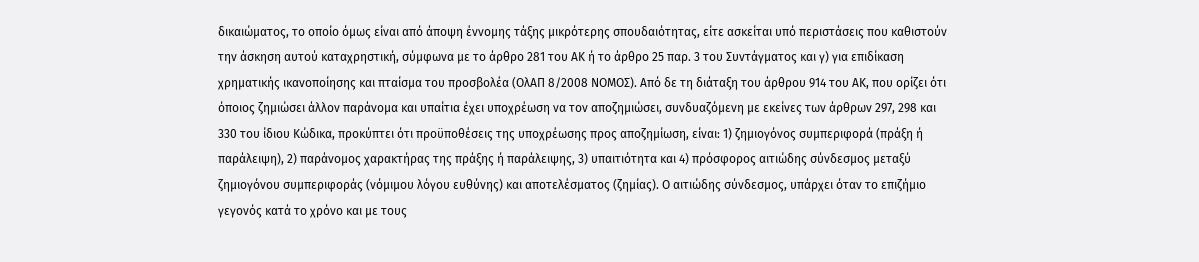δικαιώματος, το οποίο όμως είναι από άποψη έννομης τάξης μικρότερης σπουδαιότητας, είτε ασκείται υπό περιστάσεις που καθιστούν την άσκηση αυτού καταχρηστική, σύμφωνα με το άρθρο 281 του ΑΚ ή το άρθρο 25 παρ. 3 του Συντάγματος και γ) για επιδίκαση χρηματικής ικανοποίησης και πταίσμα του προσβολέα (ΟλΑΠ 8/2008 ΝΟΜΟΣ). Από δε τη διάταξη του άρθρου 914 του ΑΚ, που ορίζει ότι όποιος ζημιώσει άλλον παράνομα και υπαίτια έχει υποχρέωση να τον αποζημιώσει, συνδυαζόμενη με εκείνες των άρθρων 297, 298 και 330 του ίδιου Κώδικα, προκύπτει ότι προϋποθέσεις της υποχρέωσης προς αποζημίωση, είναι: 1) ζημιογόνος συμπεριφορά (πράξη ή παράλειψη), 2) παράνομος χαρακτήρας της πράξης ή παράλειψης, 3) υπαιτιότητα και 4) πρόσφορος αιτιώδης σύνδεσμος μεταξύ ζημιογόνου συμπεριφοράς (νόμιμου λόγου ευθύνης) και αποτελέσματος (ζημίας). Ο αιτιώδης σύνδεσμος, υπάρχει όταν το επιζήμιο γεγονός κατά το χρόνο και με τους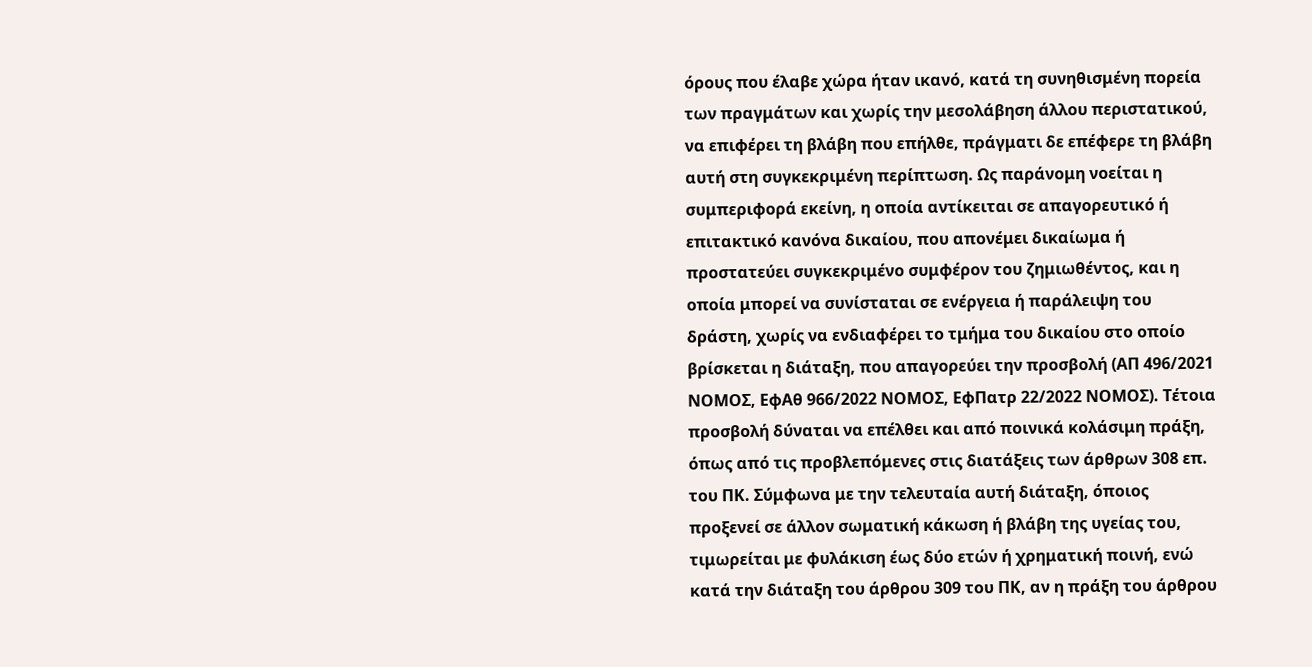όρους που έλαβε χώρα ήταν ικανό, κατά τη συνηθισμένη πορεία των πραγμάτων και χωρίς την μεσολάβηση άλλου περιστατικού, να επιφέρει τη βλάβη που επήλθε, πράγματι δε επέφερε τη βλάβη αυτή στη συγκεκριμένη περίπτωση. Ως παράνομη νοείται η συμπεριφορά εκείνη, η οποία αντίκειται σε απαγορευτικό ή επιτακτικό κανόνα δικαίου, που απονέμει δικαίωμα ή προστατεύει συγκεκριμένο συμφέρον του ζημιωθέντος, και η οποία μπορεί να συνίσταται σε ενέργεια ή παράλειψη του δράστη, χωρίς να ενδιαφέρει το τμήμα του δικαίου στο οποίο βρίσκεται η διάταξη, που απαγορεύει την προσβολή (ΑΠ 496/2021 ΝΟΜΟΣ, ΕφΑθ 966/2022 ΝΟΜΟΣ, ΕφΠατρ 22/2022 ΝΟΜΟΣ). Τέτοια προσβολή δύναται να επέλθει και από ποινικά κολάσιμη πράξη, όπως από τις προβλεπόμενες στις διατάξεις των άρθρων 308 επ. του ΠΚ. Σύμφωνα με την τελευταία αυτή διάταξη, όποιος προξενεί σε άλλον σωματική κάκωση ή βλάβη της υγείας του, τιμωρείται με φυλάκιση έως δύο ετών ή χρηματική ποινή, ενώ κατά την διάταξη του άρθρου 309 του ΠΚ, αν η πράξη του άρθρου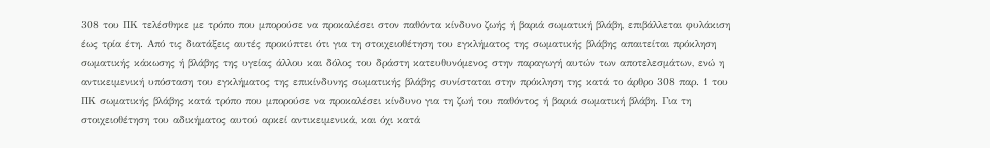308 του ΠΚ τελέσθηκε με τρόπο που μπορούσε να προκαλέσει στον παθόντα κίνδυνο ζωής ή βαριά σωματική βλάβη, επιβάλλεται φυλάκιση έως τρία έτη. Από τις διατάξεις αυτές προκύπτει ότι για τη στοιχειοθέτηση του εγκλήματος της σωματικής βλάβης απαιτείται πρόκληση σωματικής κάκωσης ή βλάβης της υγείας άλλου και δόλος του δράστη κατευθυνόμενος στην παραγωγή αυτών των αποτελεσμάτων, ενώ η αντικειμενική υπόσταση του εγκλήματος της επικίνδυνης σωματικής βλάβης συνίσταται στην πρόκληση της κατά το άρθρο 308 παρ. 1 του ΠΚ σωματικής βλάβης κατά τρόπο που μπορούσε να προκαλέσει κίνδυνο για τη ζωή του παθόντος ή βαριά σωματική βλάβη. Για τη στοιχειοθέτηση του αδικήματος αυτού αρκεί αντικειμενικά, και όχι κατά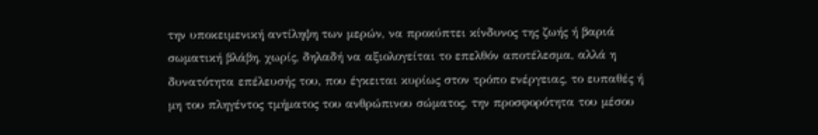την υποκειμενική αντίληψη των μερών, να προκύπτει κίνδυνος της ζωής ή βαριά σωματική βλάβη, χωρίς, δηλαδή να αξιολογείται το επελθόν αποτέλεσμα, αλλά η δυνατότητα επέλευσής του, που έγκειται κυρίως στον τρόπο ενέργειας, το ευπαθές ή μη του πληγέντος τμήματος του ανθρώπινου σώματος, την προσφορότητα του μέσου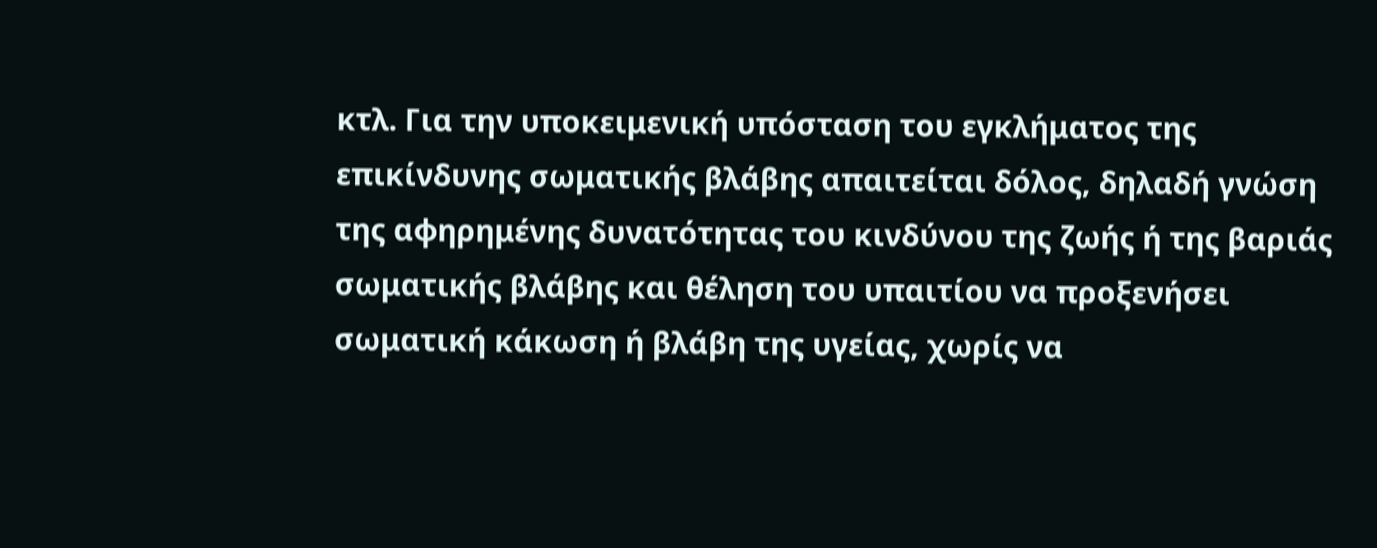κτλ. Για την υποκειμενική υπόσταση του εγκλήματος της επικίνδυνης σωματικής βλάβης απαιτείται δόλος, δηλαδή γνώση της αφηρημένης δυνατότητας του κινδύνου της ζωής ή της βαριάς σωματικής βλάβης και θέληση του υπαιτίου να προξενήσει σωματική κάκωση ή βλάβη της υγείας, χωρίς να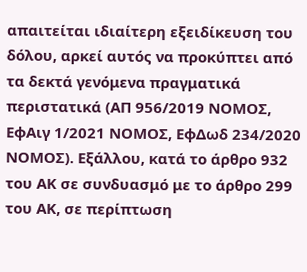απαιτείται ιδιαίτερη εξειδίκευση του δόλου, αρκεί αυτός να προκύπτει από τα δεκτά γενόμενα πραγματικά περιστατικά (ΑΠ 956/2019 ΝΟΜΟΣ, ΕφΑιγ 1/2021 ΝΟΜΟΣ, ΕφΔωδ 234/2020 ΝΟΜΟΣ). Εξάλλου, κατά το άρθρο 932 του ΑΚ σε συνδυασμό με το άρθρο 299 του ΑΚ, σε περίπτωση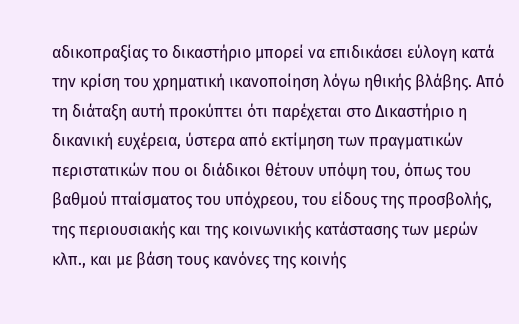αδικοπραξίας το δικαστήριο μπορεί να επιδικάσει εύλογη κατά την κρίση του χρηματική ικανοποίηση λόγω ηθικής βλάβης. Από τη διάταξη αυτή προκύπτει ότι παρέχεται στο Δικαστήριο η δικανική ευχέρεια, ύστερα από εκτίμηση των πραγματικών περιστατικών που οι διάδικοι θέτουν υπόψη του, όπως του βαθμού πταίσματος του υπόχρεου, του είδους της προσβολής, της περιουσιακής και της κοινωνικής κατάστασης των μερών κλπ., και με βάση τους κανόνες της κοινής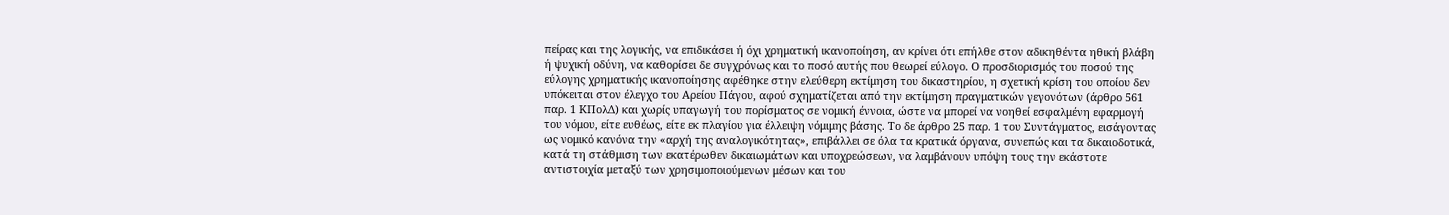πείρας και της λογικής, να επιδικάσει ή όχι χρηματική ικανοποίηση, αν κρίνει ότι επήλθε στον αδικηθέντα ηθική βλάβη ή ψυχική οδύνη, να καθορίσει δε συγχρόνως και το ποσό αυτής που θεωρεί εύλογο. Ο προσδιορισμός του ποσού της εύλογης χρηματικής ικανοποίησης αφέθηκε στην ελεύθερη εκτίμηση του δικαστηρίου, η σχετική κρίση του οποίου δεν υπόκειται στον έλεγχο του Αρείου Πάγου, αφού σχηματίζεται από την εκτίμηση πραγματικών γεγονότων (άρθρο 561 παρ. 1 ΚΠολΔ) και χωρίς υπαγωγή του πορίσματος σε νομική έννοια, ώστε να μπορεί να νοηθεί εσφαλμένη εφαρμογή του νόμου, είτε ευθέως, είτε εκ πλαγίου για έλλειψη νόμιμης βάσης. Το δε άρθρο 25 παρ. 1 του Συντάγματος, εισάγοντας ως νομικό κανόνα την «αρχή της αναλογικότητας», επιβάλλει σε όλα τα κρατικά όργανα, συνεπώς και τα δικαιοδοτικά, κατά τη στάθμιση των εκατέρωθεν δικαιωμάτων και υποχρεώσεων, να λαμβάνουν υπόψη τους την εκάστοτε αντιστοιχία μεταξύ των χρησιμοποιούμενων μέσων και του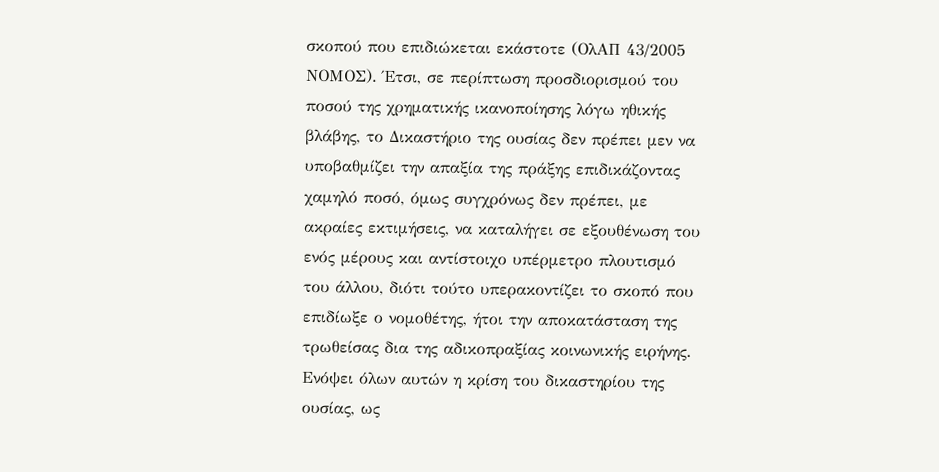σκοπού που επιδιώκεται εκάστοτε (ΟλΑΠ 43/2005 ΝΟΜΟΣ). Έτσι, σε περίπτωση προσδιορισμού του ποσού της χρηματικής ικανοποίησης λόγω ηθικής βλάβης, το Δικαστήριο της ουσίας δεν πρέπει μεν να υποβαθμίζει την απαξία της πράξης επιδικάζοντας χαμηλό ποσό, όμως συγχρόνως δεν πρέπει, με ακραίες εκτιμήσεις, να καταλήγει σε εξουθένωση του ενός μέρους και αντίστοιχο υπέρμετρο πλουτισμό του άλλου, διότι τούτο υπερακοντίζει το σκοπό που επιδίωξε ο νομοθέτης, ήτοι την αποκατάσταση της τρωθείσας δια της αδικοπραξίας κοινωνικής ειρήνης. Ενόψει όλων αυτών η κρίση του δικαστηρίου της ουσίας, ως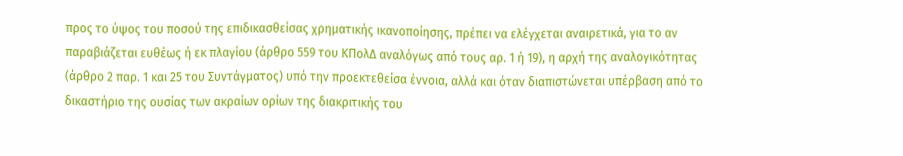προς το ύψος του ποσού της επιδικασθείσας χρηματικής ικανοποίησης, πρέπει να ελέγχεται αναιρετικά, για το αν παραβιάζεται ευθέως ή εκ πλαγίου (άρθρο 559 του ΚΠολΔ αναλόγως από τους αρ. 1 ή 19), η αρχή της αναλογικότητας (άρθρο 2 παρ. 1 και 25 του Συντάγματος) υπό την προεκτεθείσα έννοια, αλλά και όταν διαπιστώνεται υπέρβαση από το δικαστήριο της ουσίας των ακραίων ορίων της διακριτικής του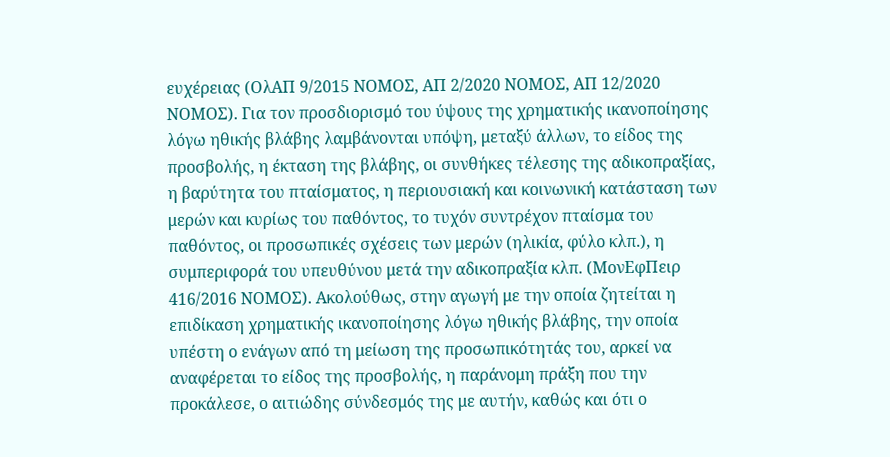ευχέρειας (ΟλΑΠ 9/2015 ΝΟΜΟΣ, ΑΠ 2/2020 ΝΟΜΟΣ, ΑΠ 12/2020 ΝΟΜΟΣ). Για τον προσδιορισμό του ύψους της χρηματικής ικανοποίησης λόγω ηθικής βλάβης λαμβάνονται υπόψη, μεταξύ άλλων, το είδος της προσβολής, η έκταση της βλάβης, οι συνθήκες τέλεσης της αδικοπραξίας, η βαρύτητα του πταίσματος, η περιουσιακή και κοινωνική κατάσταση των μερών και κυρίως του παθόντος, το τυχόν συντρέχον πταίσμα του παθόντος, οι προσωπικές σχέσεις των μερών (ηλικία, φύλο κλπ.), η συμπεριφορά του υπευθύνου μετά την αδικοπραξία κλπ. (ΜονΕφΠειρ 416/2016 ΝΟΜΟΣ). Ακολούθως, στην αγωγή με την οποία ζητείται η επιδίκαση χρηματικής ικανοποίησης λόγω ηθικής βλάβης, την οποία υπέστη ο ενάγων από τη μείωση της προσωπικότητάς του, αρκεί να αναφέρεται το είδος της προσβολής, η παράνομη πράξη που την προκάλεσε, ο αιτιώδης σύνδεσμός της με αυτήν, καθώς και ότι ο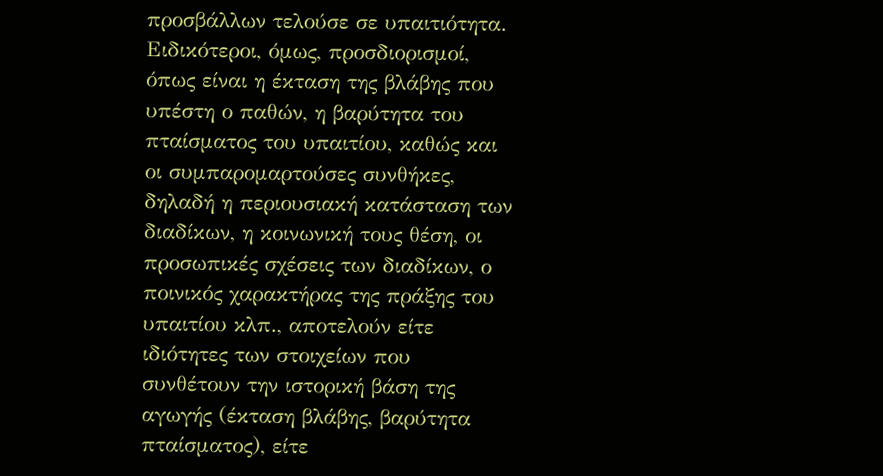προσβάλλων τελούσε σε υπαιτιότητα. Ειδικότεροι, όμως, προσδιορισμοί, όπως είναι η έκταση της βλάβης που υπέστη ο παθών, η βαρύτητα του πταίσματος του υπαιτίου, καθώς και οι συμπαρομαρτούσες συνθήκες, δηλαδή η περιουσιακή κατάσταση των διαδίκων, η κοινωνική τους θέση, οι προσωπικές σχέσεις των διαδίκων, ο ποινικός χαρακτήρας της πράξης του υπαιτίου κλπ., αποτελούν είτε ιδιότητες των στοιχείων που συνθέτουν την ιστορική βάση της αγωγής (έκταση βλάβης, βαρύτητα πταίσματος), είτε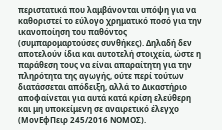περιστατικά που λαμβάνονται υπόψη για να καθοριστεί το εύλογο χρηματικό ποσό για την ικανοποίηση του παθόντος (συμπαρομαρτούσες συνθήκες). Δηλαδή δεν αποτελούν ίδια και αυτοτελή στοιχεία, ώστε η παράθεση τους να είναι απαραίτητη για την πληρότητα της αγωγής, ούτε περί τούτων διατάσσεται απόδειξη, αλλά το Δικαστήριο αποφαίνεται για αυτά κατά κρίση ελεύθερη και μη υποκείμενη σε αναιρετικό έλεγχο (ΜονΕφΠειρ 245/2016 ΝΟΜΟΣ).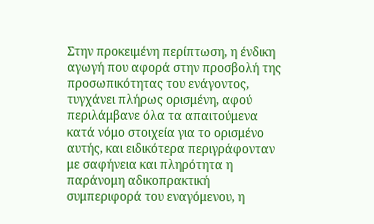Στην προκειμένη περίπτωση, η ένδικη αγωγή που αφορά στην προσβολή της προσωπικότητας του ενάγοντος, τυγχάνει πλήρως ορισμένη, αφού περιλάμβανε όλα τα απαιτούμενα κατά νόμο στοιχεία για το ορισμένο αυτής, και ειδικότερα περιγράφονταν με σαφήνεια και πληρότητα η παράνομη αδικοπρακτική συμπεριφορά του εναγόμενου, η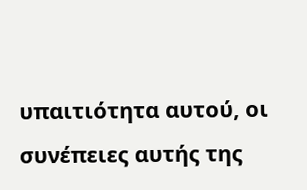υπαιτιότητα αυτού, οι συνέπειες αυτής της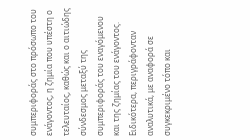συμπεριφοράς στο πρόσωπο του ενάγοντος, η ζημία που υπέστη ο τελευταίος, καθώς και ο αιτιώδης σύνδεσμος μεταξύ της συμπεριφοράς του εναγόμενου και της ζημίας του ενάγοντος. Ειδικότερα, περιγράφονταν αναλυτικά, με αναφορά σε συγκεκριμένο τόπο και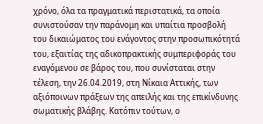χρόνο, όλα τα πραγματικά περιστατικά, τα οποία συνιστούσαν την παράνομη και υπαίτια προσβολή του δικαιώματος του ενάγοντος στην προσωπικότητά του, εξαιτίας της αδικοπρακτικής συμπεριφοράς του εναγόμενου σε βάρος του, που συνίσταται στην τέλεση, την 26.04.2019, στη Νίκαια Αττικής, των αξιόποινων πράξεων της απειλής και της επικίνδυνης σωματικής βλάβης. Κατόπιν τούτων, ο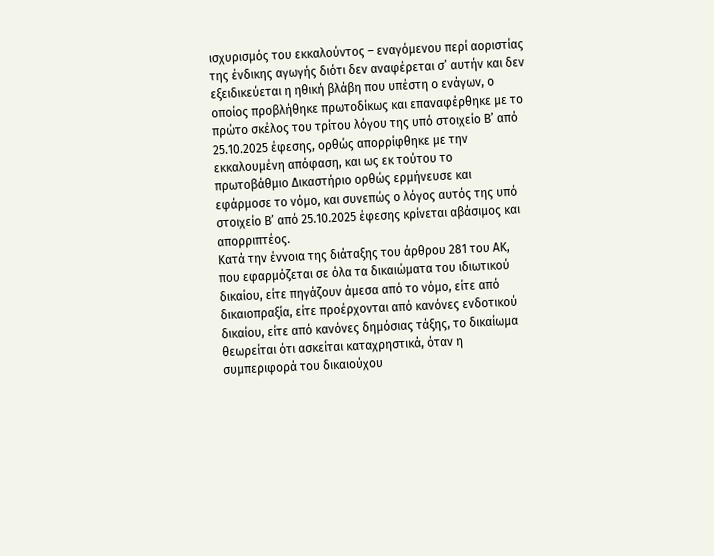ισχυρισμός του εκκαλούντος – εναγόμενου περί αοριστίας της ένδικης αγωγής διότι δεν αναφέρεται σ’ αυτήν και δεν εξειδικεύεται η ηθική βλάβη που υπέστη ο ενάγων, ο οποίος προβλήθηκε πρωτοδίκως και επαναφέρθηκε με το πρώτο σκέλος του τρίτου λόγου της υπό στοιχείο Β’ από 25.10.2025 έφεσης, ορθώς απορρίφθηκε με την εκκαλουμένη απόφαση, και ως εκ τούτου το πρωτοβάθμιο Δικαστήριο ορθώς ερμήνευσε και εφάρμοσε το νόμο, και συνεπώς ο λόγος αυτός της υπό στοιχείο Β’ από 25.10.2025 έφεσης κρίνεται αβάσιμος και απορριπτέος.
Κατά την έννοια της διάταξης του άρθρου 281 του ΑΚ, που εφαρμόζεται σε όλα τα δικαιώματα του ιδιωτικού δικαίου, είτε πηγάζουν άμεσα από το νόμο, είτε από δικαιοπραξία, είτε προέρχονται από κανόνες ενδοτικού δικαίου, είτε από κανόνες δημόσιας τάξης, το δικαίωμα θεωρείται ότι ασκείται καταχρηστικά, όταν η συμπεριφορά του δικαιούχου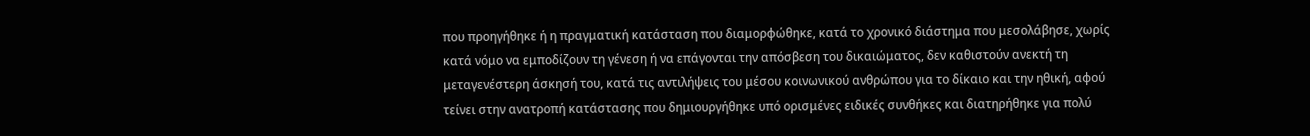που προηγήθηκε ή η πραγματική κατάσταση που διαμορφώθηκε, κατά το χρονικό διάστημα που μεσολάβησε, χωρίς κατά νόμο να εμποδίζουν τη γένεση ή να επάγονται την απόσβεση του δικαιώματος, δεν καθιστούν ανεκτή τη μεταγενέστερη άσκησή του, κατά τις αντιλήψεις του μέσου κοινωνικού ανθρώπου για το δίκαιο και την ηθική, αφού τείνει στην ανατροπή κατάστασης που δημιουργήθηκε υπό ορισμένες ειδικές συνθήκες και διατηρήθηκε για πολύ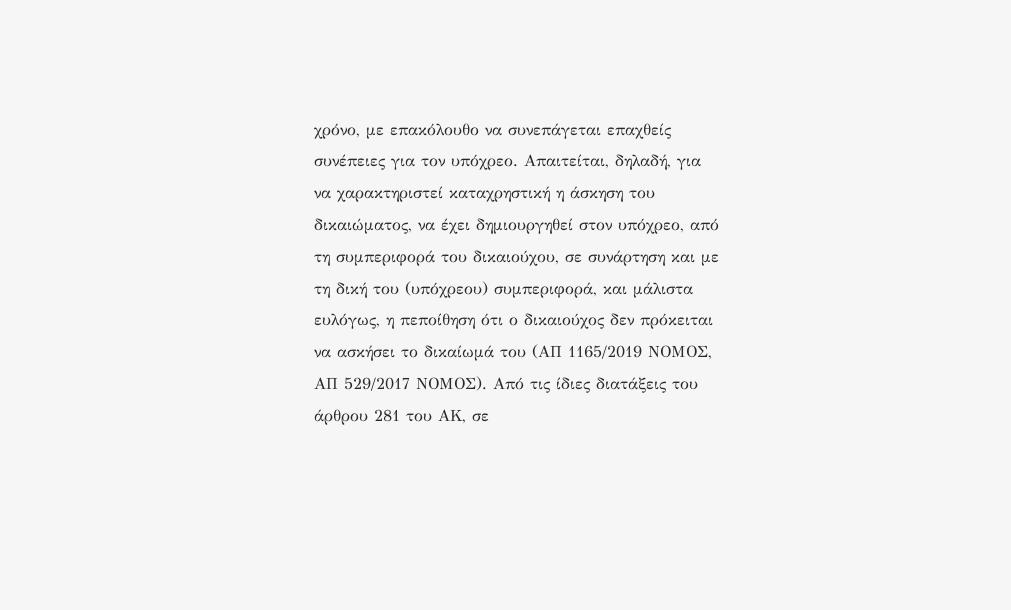χρόνο, με επακόλουθο να συνεπάγεται επαχθείς συνέπειες για τον υπόχρεο. Απαιτείται, δηλαδή, για να χαρακτηριστεί καταχρηστική η άσκηση του δικαιώματος, να έχει δημιουργηθεί στον υπόχρεο, από τη συμπεριφορά του δικαιούχου, σε συνάρτηση και με τη δική του (υπόχρεου) συμπεριφορά, και μάλιστα ευλόγως, η πεποίθηση ότι ο δικαιούχος δεν πρόκειται να ασκήσει το δικαίωμά του (ΑΠ 1165/2019 ΝΟΜΟΣ, ΑΠ 529/2017 ΝΟΜΟΣ). Από τις ίδιες διατάξεις του άρθρου 281 του ΑΚ, σε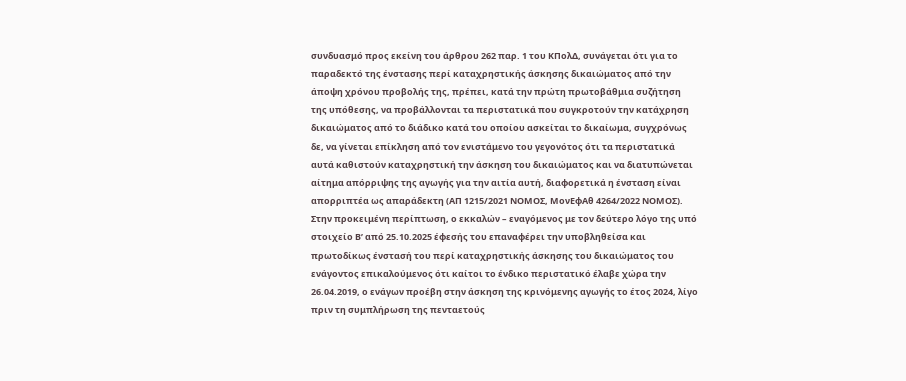συνδυασμό προς εκείνη του άρθρου 262 παρ. 1 του ΚΠολΔ, συνάγεται ότι για το παραδεκτό της ένστασης περί καταχρηστικής άσκησης δικαιώματος από την άποψη χρόνου προβολής της, πρέπει, κατά την πρώτη πρωτοβάθμια συζήτηση της υπόθεσης, να προβάλλονται τα περιστατικά που συγκροτούν την κατάχρηση δικαιώματος από το διάδικο κατά του οποίου ασκείται το δικαίωμα, συγχρόνως δε, να γίνεται επίκληση από τον ενιστάμενο του γεγονότος ότι τα περιστατικά αυτά καθιστούν καταχρηστική την άσκηση του δικαιώματος και να διατυπώνεται αίτημα απόρριψης της αγωγής για την αιτία αυτή, διαφορετικά η ένσταση είναι απορριπτέα ως απαράδεκτη (ΑΠ 1215/2021 ΝΟΜΟΣ, ΜονΕφΑθ 4264/2022 ΝΟΜΟΣ). Στην προκειμένη περίπτωση, ο εκκαλών – εναγόμενος με τον δεύτερο λόγο της υπό στοιχείο Β’ από 25.10.2025 έφεσής του επαναφέρει την υποβληθείσα και πρωτοδίκως ένστασή του περί καταχρηστικής άσκησης του δικαιώματος του ενάγοντος επικαλούμενος ότι καίτοι το ένδικο περιστατικό έλαβε χώρα την 26.04.2019, ο ενάγων προέβη στην άσκηση της κρινόμενης αγωγής το έτος 2024, λίγο πριν τη συμπλήρωση της πενταετούς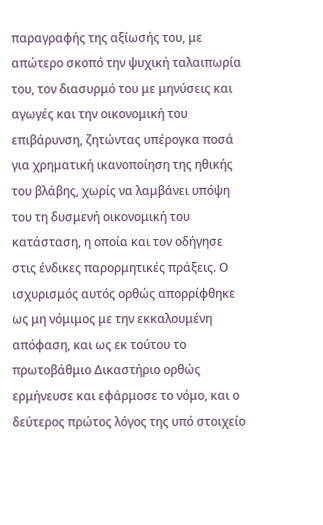παραγραφής της αξίωσής του, με απώτερο σκοπό την ψυχική ταλαιπωρία του, τον διασυρμό του με μηνύσεις και αγωγές και την οικονομική του επιβάρυνση, ζητώντας υπέρογκα ποσά για χρηματική ικανοποίηση της ηθικής του βλάβης, χωρίς να λαμβάνει υπόψη του τη δυσμενή οικονομική του κατάσταση, η οποία και τον οδήγησε στις ένδικες παρορμητικές πράξεις. Ο ισχυρισμός αυτός ορθώς απορρίφθηκε ως μη νόμιμος με την εκκαλουμένη απόφαση, και ως εκ τούτου το πρωτοβάθμιο Δικαστήριο ορθώς ερμήνευσε και εφάρμοσε το νόμο, και ο δεύτερος πρώτος λόγος της υπό στοιχείο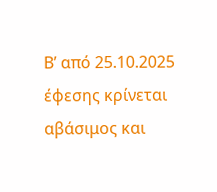Β’ από 25.10.2025 έφεσης κρίνεται αβάσιμος και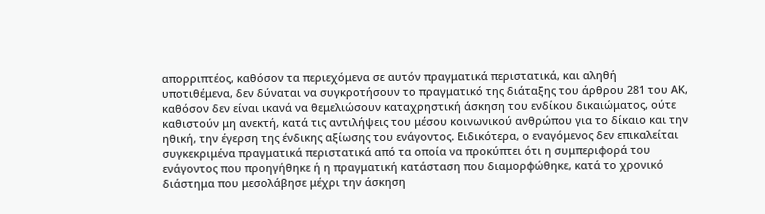απορριπτέος, καθόσον τα περιεχόμενα σε αυτόν πραγματικά περιστατικά, και αληθή υποτιθέμενα, δεν δύναται να συγκροτήσουν το πραγματικό της διάταξης του άρθρου 281 του ΑΚ, καθόσον δεν είναι ικανά να θεμελιώσουν καταχρηστική άσκηση του ενδίκου δικαιώματος, ούτε καθιστούν μη ανεκτή, κατά τις αντιλήψεις του μέσου κοινωνικού ανθρώπου για το δίκαιο και την ηθική, την έγερση της ένδικης αξίωσης του ενάγοντος. Ειδικότερα, ο εναγόμενος δεν επικαλείται συγκεκριμένα πραγματικά περιστατικά από τα οποία να προκύπτει ότι η συμπεριφορά του ενάγοντος που προηγήθηκε ή η πραγματική κατάσταση που διαμορφώθηκε, κατά το χρονικό διάστημα που μεσολάβησε μέχρι την άσκηση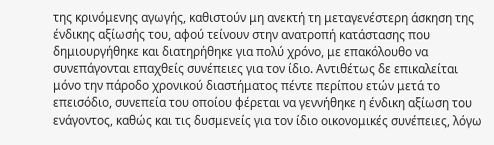της κρινόμενης αγωγής, καθιστούν μη ανεκτή τη μεταγενέστερη άσκηση της ένδικης αξίωσής του, αφού τείνουν στην ανατροπή κατάστασης που δημιουργήθηκε και διατηρήθηκε για πολύ χρόνο, με επακόλουθο να συνεπάγονται επαχθείς συνέπειες για τον ίδιο. Αντιθέτως δε επικαλείται μόνο την πάροδο χρονικού διαστήματος πέντε περίπου ετών μετά το επεισόδιο, συνεπεία του οποίου φέρεται να γεννήθηκε η ένδικη αξίωση του ενάγοντος, καθώς και τις δυσμενείς για τον ίδιο οικονομικές συνέπειες, λόγω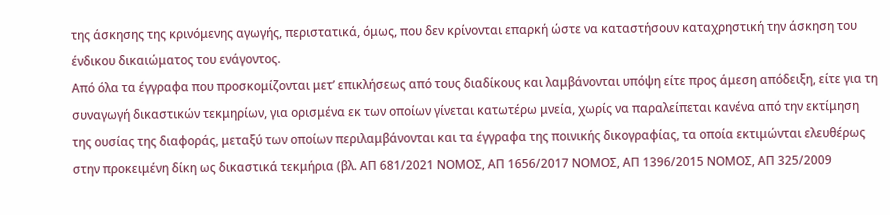της άσκησης της κρινόμενης αγωγής, περιστατικά, όμως, που δεν κρίνονται επαρκή ώστε να καταστήσουν καταχρηστική την άσκηση του ένδικου δικαιώματος του ενάγοντος.
Από όλα τα έγγραφα που προσκομίζονται μετ’ επικλήσεως από τους διαδίκους και λαμβάνονται υπόψη είτε προς άμεση απόδειξη, είτε για τη συναγωγή δικαστικών τεκμηρίων, για ορισμένα εκ των οποίων γίνεται κατωτέρω μνεία, χωρίς να παραλείπεται κανένα από την εκτίμηση της ουσίας της διαφοράς, μεταξύ των οποίων περιλαμβάνονται και τα έγγραφα της ποινικής δικογραφίας, τα οποία εκτιμώνται ελευθέρως στην προκειμένη δίκη ως δικαστικά τεκμήρια (βλ. ΑΠ 681/2021 ΝΟΜΟΣ, ΑΠ 1656/2017 ΝΟΜΟΣ, ΑΠ 1396/2015 ΝΟΜΟΣ, ΑΠ 325/2009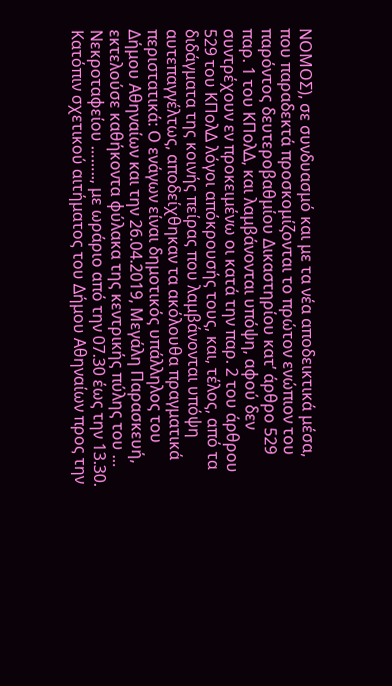ΝΟΜΟΣ), σε συνδυασμό και με τα νέα αποδεικτικά μέσα, που παραδεκτά προσκομίζονται το πρώτον ενώπιον του παρόντος δευτεροβαθμίου Δικαστηρίου κατ’ άρθρο 529 παρ. 1 του ΚΠολΔ, και λαμβάνονται υπόψη, αφού δεν συντρέχουν εν προκειμένω οι κατά την παρ. 2 του άρθρου 529 του ΚΠολΔ λόγοι απόκρουσής τους, και, τέλος, από τα διδάγματα της κοινής πείρας που λαμβάνονται υπόψη αυτεπαγγέλτως, αποδείχθηκαν τα ακόλουθα πραγματικά περιστατικά: Ο ενάγων είναι δημοτικός υπάλληλος του Δήμου Αθηναίων και την 26.04.2019, Μεγάλη Παρασκευή, εκτελούσε καθήκοντα φύλακα της κεντρικής πύλης του … Νεκροταφείου …….., με ωράριο από την 07.30 έως την 13.30. Κατόπιν σχετικού αιτήματος του Δήμου Αθηναίων προς την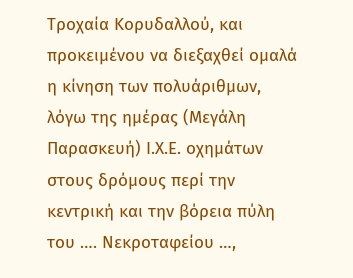Τροχαία Κορυδαλλού, και προκειμένου να διεξαχθεί ομαλά η κίνηση των πολυάριθμων, λόγω της ημέρας (Μεγάλη Παρασκευή) Ι.Χ.Ε. οχημάτων στους δρόμους περί την κεντρική και την βόρεια πύλη του …. Νεκροταφείου …,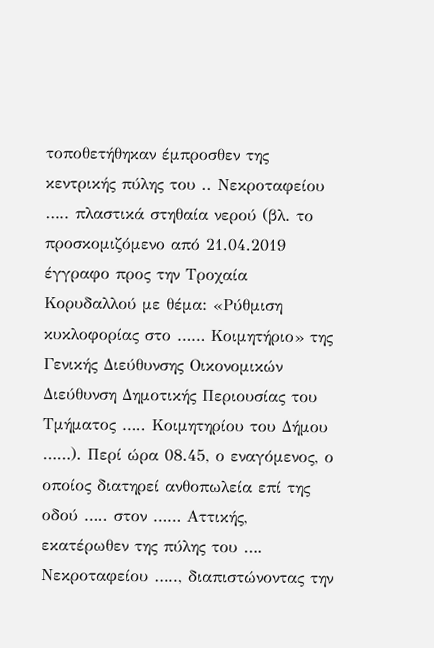τοποθετήθηκαν έμπροσθεν της κεντρικής πύλης του .. Νεκροταφείου ….. πλαστικά στηθαία νερού (βλ. το προσκομιζόμενο από 21.04.2019 έγγραφο προς την Τροχαία Κορυδαλλού με θέμα: «Ρύθμιση κυκλοφορίας στο …… Κοιμητήριο» της Γενικής Διεύθυνσης Οικονομικών Διεύθυνση Δημοτικής Περιουσίας του Τμήματος ….. Κοιμητηρίου του Δήμου ……). Περί ώρα 08.45, ο εναγόμενος, ο οποίος διατηρεί ανθοπωλεία επί της οδού ….. στον …… Αττικής, εκατέρωθεν της πύλης του …. Νεκροταφείου ….., διαπιστώνοντας την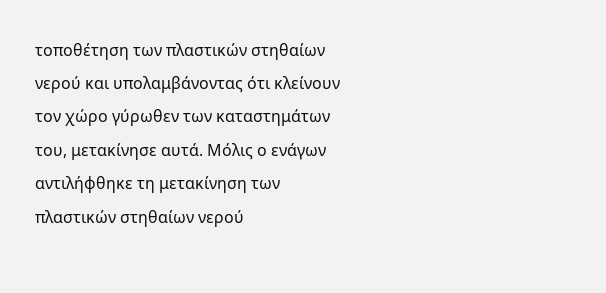τοποθέτηση των πλαστικών στηθαίων νερού και υπολαμβάνοντας ότι κλείνουν τον χώρο γύρωθεν των καταστημάτων του, μετακίνησε αυτά. Μόλις ο ενάγων αντιλήφθηκε τη μετακίνηση των πλαστικών στηθαίων νερού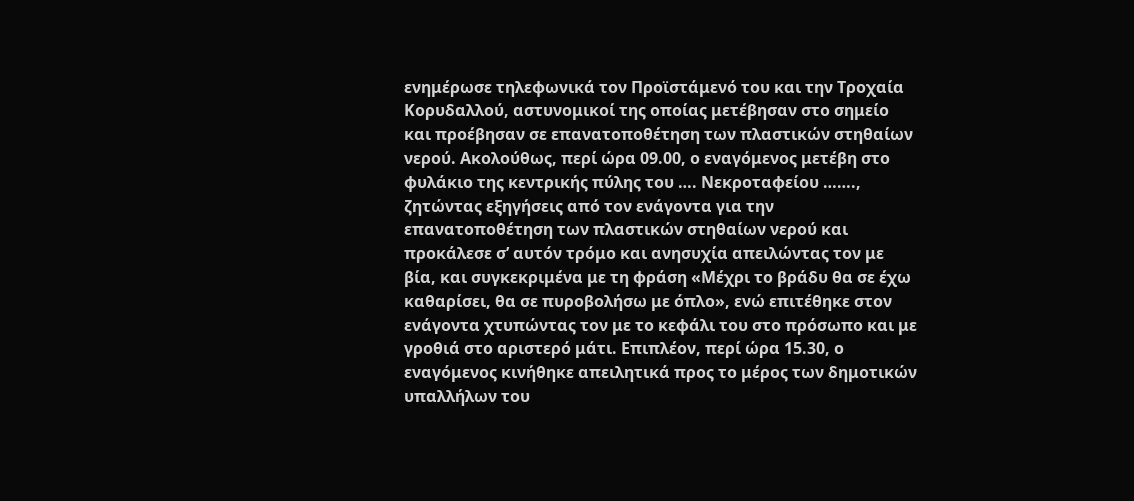ενημέρωσε τηλεφωνικά τον Προϊστάμενό του και την Τροχαία Κορυδαλλού, αστυνομικοί της οποίας μετέβησαν στο σημείο και προέβησαν σε επανατοποθέτηση των πλαστικών στηθαίων νερού. Ακολούθως, περί ώρα 09.00, ο εναγόμενος μετέβη στο φυλάκιο της κεντρικής πύλης του …. Νεκροταφείου ……., ζητώντας εξηγήσεις από τον ενάγοντα για την επανατοποθέτηση των πλαστικών στηθαίων νερού και προκάλεσε σ’ αυτόν τρόμο και ανησυχία απειλώντας τον με βία, και συγκεκριμένα με τη φράση «Μέχρι το βράδυ θα σε έχω καθαρίσει, θα σε πυροβολήσω με όπλο», ενώ επιτέθηκε στον ενάγοντα χτυπώντας τον με το κεφάλι του στο πρόσωπο και με γροθιά στο αριστερό μάτι. Επιπλέον, περί ώρα 15.30, ο εναγόμενος κινήθηκε απειλητικά προς το μέρος των δημοτικών υπαλλήλων του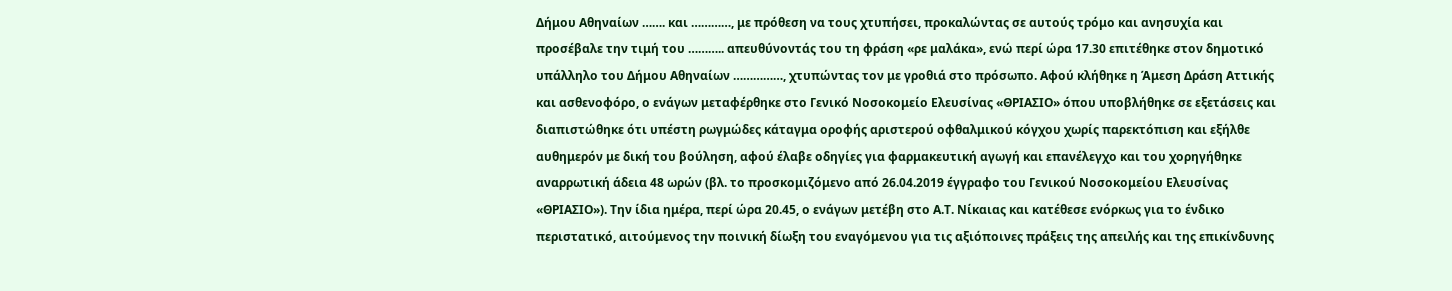Δήμου Αθηναίων ……. και …………, με πρόθεση να τους χτυπήσει, προκαλώντας σε αυτούς τρόμο και ανησυχία και προσέβαλε την τιμή του ……….. απευθύνοντάς του τη φράση «ρε μαλάκα», ενώ περί ώρα 17.30 επιτέθηκε στον δημοτικό υπάλληλο του Δήμου Αθηναίων ……………, χτυπώντας τον με γροθιά στο πρόσωπο. Αφού κλήθηκε η Άμεση Δράση Αττικής και ασθενοφόρο, ο ενάγων μεταφέρθηκε στο Γενικό Νοσοκομείο Ελευσίνας «ΘΡΙΑΣΙΟ» όπου υποβλήθηκε σε εξετάσεις και διαπιστώθηκε ότι υπέστη ρωγμώδες κάταγμα οροφής αριστερού οφθαλμικού κόγχου χωρίς παρεκτόπιση και εξήλθε αυθημερόν με δική του βούληση, αφού έλαβε οδηγίες για φαρμακευτική αγωγή και επανέλεγχο και του χορηγήθηκε αναρρωτική άδεια 48 ωρών (βλ. το προσκομιζόμενο από 26.04.2019 έγγραφο του Γενικού Νοσοκομείου Ελευσίνας «ΘΡΙΑΣΙΟ»). Την ίδια ημέρα, περί ώρα 20.45, ο ενάγων μετέβη στο Α.Τ. Νίκαιας και κατέθεσε ενόρκως για το ένδικο περιστατικό, αιτούμενος την ποινική δίωξη του εναγόμενου για τις αξιόποινες πράξεις της απειλής και της επικίνδυνης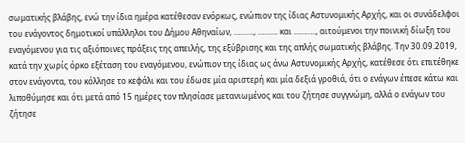σωματικής βλάβης, ενώ την ίδια ημέρα κατέθεσαν ενόρκως, ενώπιον της ίδιας Αστυνομικής Αρχής, και οι συνάδελφοι του ενάγοντος δημοτικοί υπάλληλοι του Δήμου Αθηναίων, ………., ………. και ……….., αιτούμενοι την ποινική δίωξη του εναγόμενου για τις αξιόποινες πράξεις της απειλής, της εξύβρισης και της απλής σωματικής βλάβης. Την 30.09.2019, κατά την χωρίς όρκο εξέταση του εναγόμενου, ενώπιον της ίδιας ως άνω Αστυνομικής Αρχής, κατέθεσε ότι επιτέθηκε στον ενάγοντα, του κόλλησε το κεφάλι και του έδωσε μία αριστερή και μία δεξιά γροθιά, ότι ο ενάγων έπεσε κάτω και λιποθύμησε και ότι μετά από 15 ημέρες τον πλησίασε μετανιωμένος και του ζήτησε συγγνώμη, αλλά ο ενάγων του ζήτησε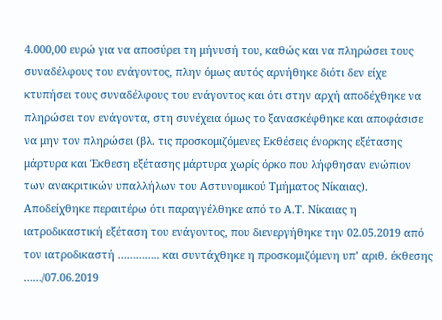4.000,00 ευρώ για να αποσύρει τη μήνυσή του, καθώς και να πληρώσει τους συναδέλφους του ενάγοντος, πλην όμως αυτός αρνήθηκε διότι δεν είχε κτυπήσει τους συναδέλφους του ενάγοντος και ότι στην αρχή αποδέχθηκε να πληρώσει τον ενάγοντα, στη συνέχεια όμως το ξανασκέφθηκε και αποφάσισε να μην τον πληρώσει (βλ. τις προσκομιζόμενες Εκθέσεις ένορκης εξέτασης μάρτυρα και Έκθεση εξέτασης μάρτυρα χωρίς όρκο που λήφθησαν ενώπιον των ανακριτικών υπαλλήλων του Αστυνομικού Τμήματος Νίκαιας). Αποδείχθηκε περαιτέρω ότι παραγγέλθηκε από το Α.Τ. Νίκαιας η ιατροδικαστική εξέταση του ενάγοντος, που διενεργήθηκε την 02.05.2019 από τον ιατροδικαστή ………….. και συντάχθηκε η προσκομιζόμενη υπ’ αριθ. έκθεσης ……/07.06.2019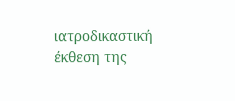ιατροδικαστική έκθεση της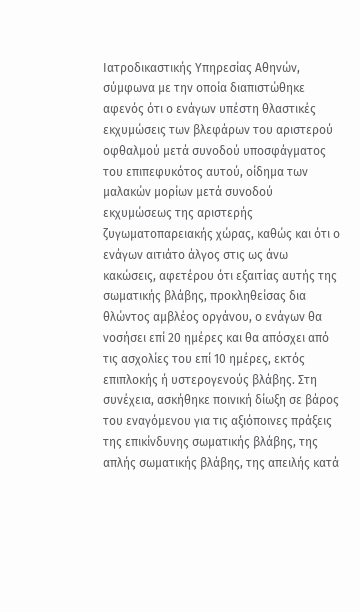Ιατροδικαστικής Υπηρεσίας Αθηνών, σύμφωνα με την οποία διαπιστώθηκε αφενός ότι ο ενάγων υπέστη θλαστικές εκχυμώσεις των βλεφάρων του αριστερού οφθαλμού μετά συνοδού υποσφάγματος του επιπεφυκότος αυτού, οίδημα των μαλακών μορίων μετά συνοδού εκχυμώσεως της αριστερής ζυγωματοπαρειακής χώρας, καθώς και ότι ο ενάγων αιτιάτο άλγος στις ως άνω κακώσεις, αφετέρου ότι εξαιτίας αυτής της σωματικής βλάβης, προκληθείσας δια θλώντος αμβλέος οργάνου, ο ενάγων θα νοσήσει επί 20 ημέρες και θα απόσχει από τις ασχολίες του επί 10 ημέρες, εκτός επιπλοκής ή υστερογενούς βλάβης. Στη συνέχεια, ασκήθηκε ποινική δίωξη σε βάρος του εναγόμενου για τις αξιόποινες πράξεις της επικίνδυνης σωματικής βλάβης, της απλής σωματικής βλάβης, της απειλής κατά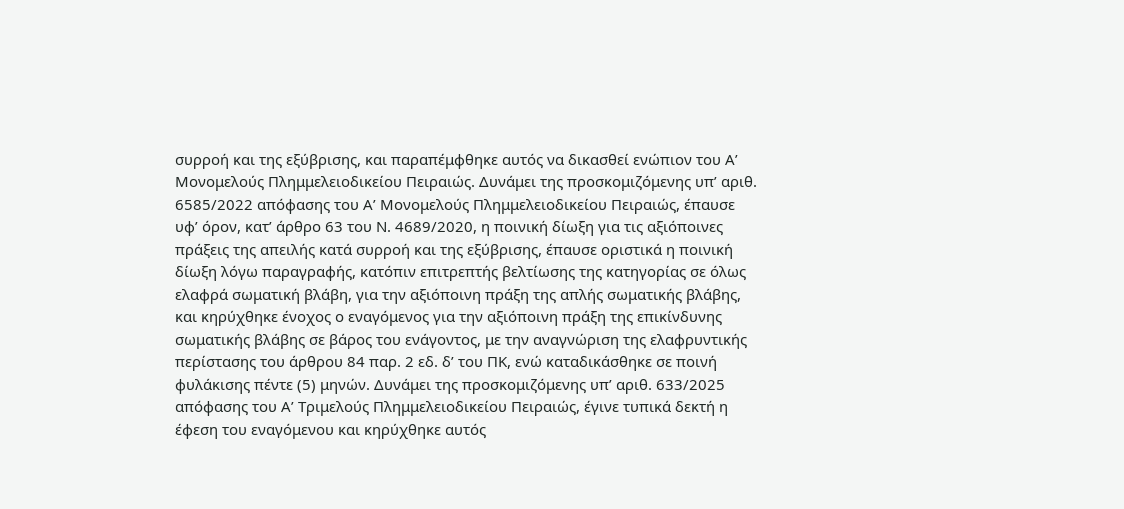συρροή και της εξύβρισης, και παραπέμφθηκε αυτός να δικασθεί ενώπιον του Α’ Μονομελούς Πλημμελειοδικείου Πειραιώς. Δυνάμει της προσκομιζόμενης υπ’ αριθ. 6585/2022 απόφασης του Α’ Μονομελούς Πλημμελειοδικείου Πειραιώς, έπαυσε υφ’ όρον, κατ’ άρθρο 63 του Ν. 4689/2020, η ποινική δίωξη για τις αξιόποινες πράξεις της απειλής κατά συρροή και της εξύβρισης, έπαυσε οριστικά η ποινική δίωξη λόγω παραγραφής, κατόπιν επιτρεπτής βελτίωσης της κατηγορίας σε όλως ελαφρά σωματική βλάβη, για την αξιόποινη πράξη της απλής σωματικής βλάβης, και κηρύχθηκε ένοχος ο εναγόμενος για την αξιόποινη πράξη της επικίνδυνης σωματικής βλάβης σε βάρος του ενάγοντος, με την αναγνώριση της ελαφρυντικής περίστασης του άρθρου 84 παρ. 2 εδ. δ’ του ΠΚ, ενώ καταδικάσθηκε σε ποινή φυλάκισης πέντε (5) μηνών. Δυνάμει της προσκομιζόμενης υπ’ αριθ. 633/2025 απόφασης του Α’ Τριμελούς Πλημμελειοδικείου Πειραιώς, έγινε τυπικά δεκτή η έφεση του εναγόμενου και κηρύχθηκε αυτός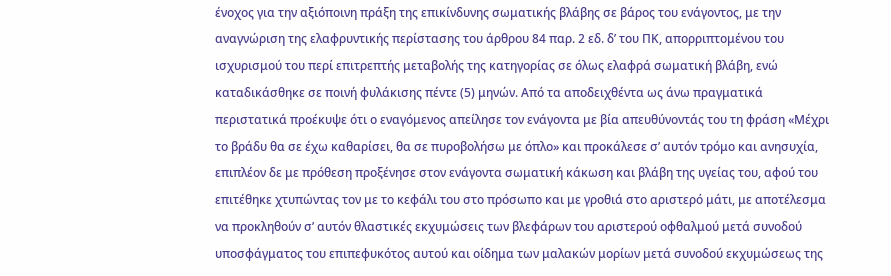ένοχος για την αξιόποινη πράξη της επικίνδυνης σωματικής βλάβης σε βάρος του ενάγοντος, με την αναγνώριση της ελαφρυντικής περίστασης του άρθρου 84 παρ. 2 εδ. δ’ του ΠΚ, απορριπτομένου του ισχυρισμού του περί επιτρεπτής μεταβολής της κατηγορίας σε όλως ελαφρά σωματική βλάβη, ενώ καταδικάσθηκε σε ποινή φυλάκισης πέντε (5) μηνών. Από τα αποδειχθέντα ως άνω πραγματικά περιστατικά προέκυψε ότι ο εναγόμενος απείλησε τον ενάγοντα με βία απευθύνοντάς του τη φράση «Μέχρι το βράδυ θα σε έχω καθαρίσει, θα σε πυροβολήσω με όπλο» και προκάλεσε σ’ αυτόν τρόμο και ανησυχία, επιπλέον δε με πρόθεση προξένησε στον ενάγοντα σωματική κάκωση και βλάβη της υγείας του, αφού του επιτέθηκε χτυπώντας τον με το κεφάλι του στο πρόσωπο και με γροθιά στο αριστερό μάτι, με αποτέλεσμα να προκληθούν σ’ αυτόν θλαστικές εκχυμώσεις των βλεφάρων του αριστερού οφθαλμού μετά συνοδού υποσφάγματος του επιπεφυκότος αυτού και οίδημα των μαλακών μορίων μετά συνοδού εκχυμώσεως της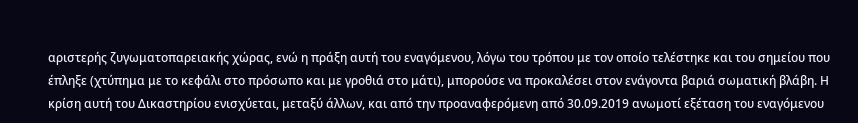αριστερής ζυγωματοπαρειακής χώρας, ενώ η πράξη αυτή του εναγόμενου, λόγω του τρόπου με τον οποίο τελέστηκε και του σημείου που έπληξε (χτύπημα με το κεφάλι στο πρόσωπο και με γροθιά στο μάτι), μπορούσε να προκαλέσει στον ενάγοντα βαριά σωματική βλάβη. Η κρίση αυτή του Δικαστηρίου ενισχύεται, μεταξύ άλλων, και από την προαναφερόμενη από 30.09.2019 ανωμοτί εξέταση του εναγόμενου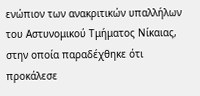ενώπιον των ανακριτικών υπαλλήλων του Αστυνομικού Τμήματος Νίκαιας, στην οποία παραδέχθηκε ότι προκάλεσε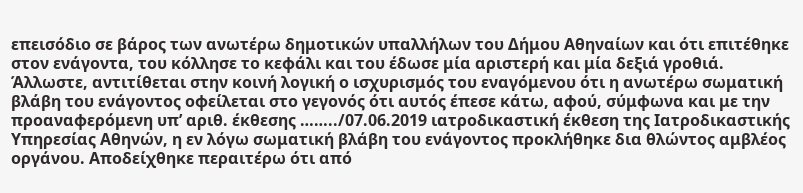επεισόδιο σε βάρος των ανωτέρω δημοτικών υπαλλήλων του Δήμου Αθηναίων και ότι επιτέθηκε στον ενάγοντα, του κόλλησε το κεφάλι και του έδωσε μία αριστερή και μία δεξιά γροθιά. Άλλωστε, αντιτίθεται στην κοινή λογική ο ισχυρισμός του εναγόμενου ότι η ανωτέρω σωματική βλάβη του ενάγοντος οφείλεται στο γεγονός ότι αυτός έπεσε κάτω, αφού, σύμφωνα και με την προαναφερόμενη υπ’ αριθ. έκθεσης ……../07.06.2019 ιατροδικαστική έκθεση της Ιατροδικαστικής Υπηρεσίας Αθηνών, η εν λόγω σωματική βλάβη του ενάγοντος προκλήθηκε δια θλώντος αμβλέος οργάνου. Αποδείχθηκε περαιτέρω ότι από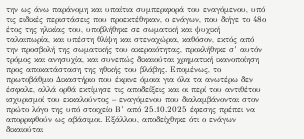την ως άνω παράνομη και υπαίτια συμπεριφορά του εναγόμενου, υπό τις ειδικές περιστάσεις που προεκτέθηκαν, ο ενάγων, που διήγε το 48ο έτος της ηλικίας του, υποβλήθηκε σε σωματική και ψυχική ταλαιπωρία, και υπέστη θλίψη και στεναχώρια, καθόσον, εκτός από την προσβολή της σωματικής του ακεραιότητας, προκλήθηκε σ’ αυτόν τρόμος και ανησυχία, και συνεπώς δικαιούται χρηματική ικανοποίηση προς αποκατάσταση της ηθικής του βλάβης. Επομένως, το πρωτοβάθμιο Δικαστήριο που έκρινε όμοια για όλα τα ανωτέρω δεν έσφαλε, αλλά ορθά εκτίμησε τις αποδείξεις και οι περί του αντιθέτου ισχυρισμοί του εκκαλούντος – εναγόμενου που διαλαμβάνονται στον πρώτο λόγο της υπό στοιχείο Β’ από 25.10.2025 έφεσης πρέπει να απορριφθούν ως αβάσιμοι. Εξάλλου, αποδείχθηκε ότι ο ενάγων δικαιούται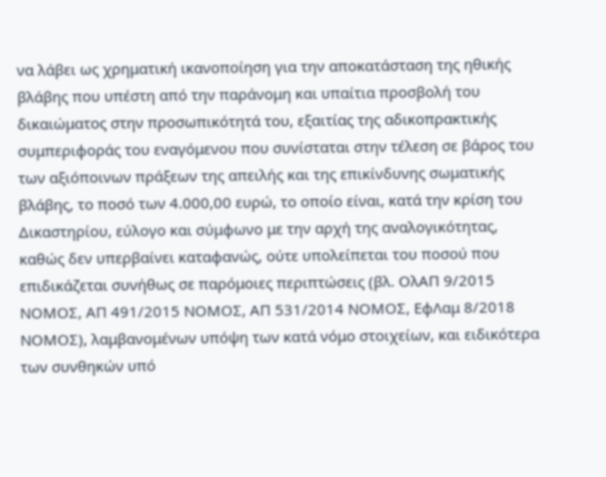να λάβει ως χρηματική ικανοποίηση για την αποκατάσταση της ηθικής βλάβης που υπέστη από την παράνομη και υπαίτια προσβολή του δικαιώματος στην προσωπικότητά του, εξαιτίας της αδικοπρακτικής συμπεριφοράς του εναγόμενου που συνίσταται στην τέλεση σε βάρος του των αξιόποινων πράξεων της απειλής και της επικίνδυνης σωματικής βλάβης, το ποσό των 4.000,00 ευρώ, το οποίο είναι, κατά την κρίση του Δικαστηρίου, εύλογο και σύμφωνο με την αρχή της αναλογικότητας, καθώς δεν υπερβαίνει καταφανώς, ούτε υπολείπεται του ποσού που επιδικάζεται συνήθως σε παρόμοιες περιπτώσεις (βλ. ΟλΑΠ 9/2015 ΝΟΜΟΣ, ΑΠ 491/2015 ΝΟΜΟΣ, ΑΠ 531/2014 ΝΟΜΟΣ, ΕφΛαμ 8/2018 ΝΟΜΟΣ), λαμβανομένων υπόψη των κατά νόμο στοιχείων, και ειδικότερα των συνθηκών υπό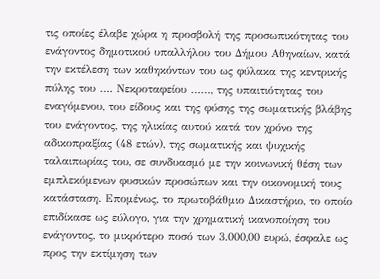τις οποίες έλαβε χώρα η προσβολή της προσωπικότητας του ενάγοντος δημοτικού υπαλλήλου του Δήμου Αθηναίων, κατά την εκτέλεση των καθηκόντων του ως φύλακα της κεντρικής πύλης του …. Νεκροταφείου ……, της υπαιτιότητας του εναγόμενου, του είδους και της φύσης της σωματικής βλάβης του ενάγοντος, της ηλικίας αυτού κατά τον χρόνο της αδικοπραξίας (48 ετών), της σωματικής και ψυχικής ταλαιπωρίας του, σε συνδυασμό με την κοινωνική θέση των εμπλεκόμενων φυσικών προσώπων και την οικονομική τους κατάσταση. Επομένως, το πρωτοβάθμιο Δικαστήριο, το οποίο επιδίκασε ως εύλογο, για την χρηματική ικανοποίηση του ενάγοντος, το μικρότερο ποσό των 3.000,00 ευρώ, έσφαλε ως προς την εκτίμηση των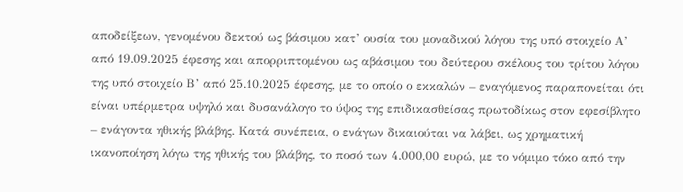αποδείξεων, γενομένου δεκτού ως βάσιμου κατ’ ουσία του μοναδικού λόγου της υπό στοιχείο Α’ από 19.09.2025 έφεσης και απορριπτομένου ως αβάσιμου του δεύτερου σκέλους του τρίτου λόγου της υπό στοιχείο Β’ από 25.10.2025 έφεσης, με το οποίο ο εκκαλών – εναγόμενος παραπονείται ότι είναι υπέρμετρα υψηλό και δυσανάλογο το ύψος της επιδικασθείσας πρωτοδίκως στον εφεσίβλητο – ενάγοντα ηθικής βλάβης. Κατά συνέπεια, ο ενάγων δικαιούται να λάβει, ως χρηματική ικανοποίηση λόγω της ηθικής του βλάβης, το ποσό των 4.000,00 ευρώ, με το νόμιμο τόκο από την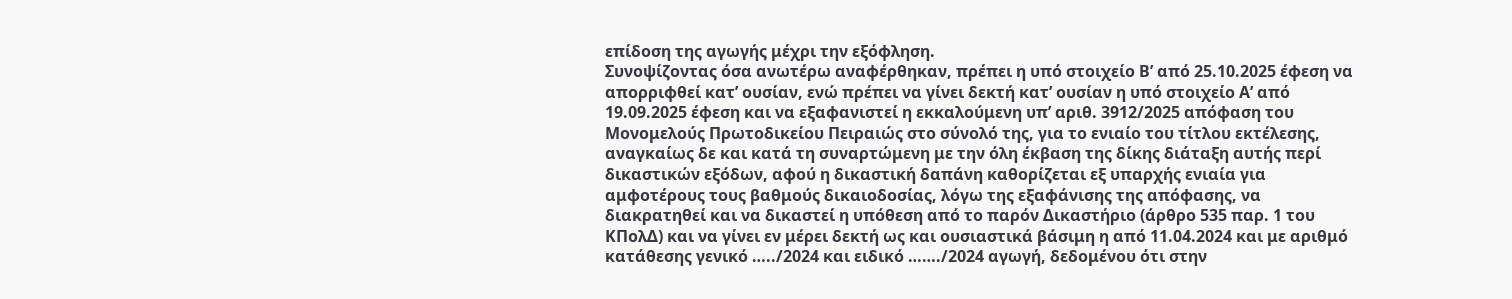επίδοση της αγωγής μέχρι την εξόφληση.
Συνοψίζοντας όσα ανωτέρω αναφέρθηκαν, πρέπει η υπό στοιχείο Β’ από 25.10.2025 έφεση να απορριφθεί κατ’ ουσίαν, ενώ πρέπει να γίνει δεκτή κατ’ ουσίαν η υπό στοιχείο Α’ από 19.09.2025 έφεση και να εξαφανιστεί η εκκαλούμενη υπ’ αριθ. 3912/2025 απόφαση του Μονομελούς Πρωτοδικείου Πειραιώς στο σύνολό της, για το ενιαίο του τίτλου εκτέλεσης, αναγκαίως δε και κατά τη συναρτώμενη με την όλη έκβαση της δίκης διάταξη αυτής περί δικαστικών εξόδων, αφού η δικαστική δαπάνη καθορίζεται εξ υπαρχής ενιαία για αμφοτέρους τους βαθμούς δικαιοδοσίας, λόγω της εξαφάνισης της απόφασης, να διακρατηθεί και να δικαστεί η υπόθεση από το παρόν Δικαστήριο (άρθρο 535 παρ. 1 του ΚΠολΔ) και να γίνει εν μέρει δεκτή ως και ουσιαστικά βάσιμη η από 11.04.2024 και με αριθμό κατάθεσης γενικό …../2024 και ειδικό ……./2024 αγωγή, δεδομένου ότι στην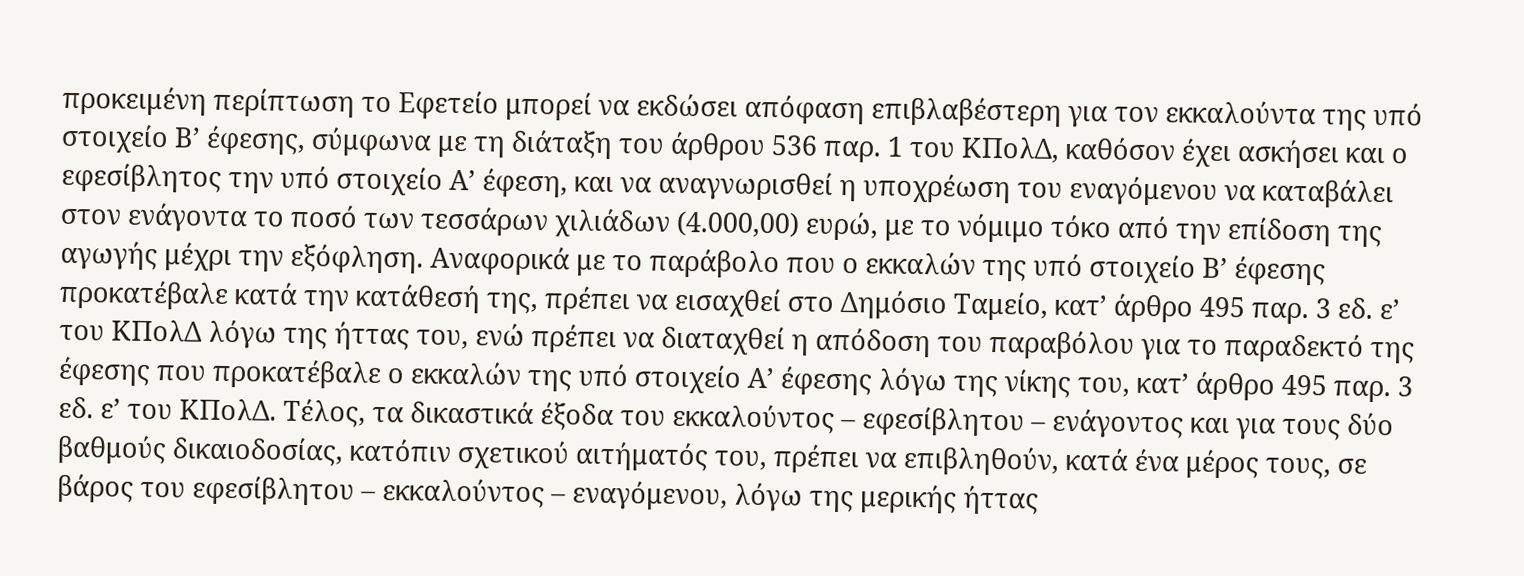προκειμένη περίπτωση το Εφετείο μπορεί να εκδώσει απόφαση επιβλαβέστερη για τον εκκαλούντα της υπό στοιχείο Β’ έφεσης, σύμφωνα με τη διάταξη του άρθρου 536 παρ. 1 του ΚΠολΔ, καθόσον έχει ασκήσει και ο εφεσίβλητος την υπό στοιχείο Α’ έφεση, και να αναγνωρισθεί η υποχρέωση του εναγόμενου να καταβάλει στον ενάγοντα το ποσό των τεσσάρων χιλιάδων (4.000,00) ευρώ, με το νόμιμο τόκο από την επίδοση της αγωγής μέχρι την εξόφληση. Αναφορικά με το παράβολο που ο εκκαλών της υπό στοιχείο Β’ έφεσης προκατέβαλε κατά την κατάθεσή της, πρέπει να εισαχθεί στο Δημόσιο Ταμείο, κατ’ άρθρο 495 παρ. 3 εδ. ε’ του ΚΠολΔ λόγω της ήττας του, ενώ πρέπει να διαταχθεί η απόδοση του παραβόλου για το παραδεκτό της έφεσης που προκατέβαλε ο εκκαλών της υπό στοιχείο Α’ έφεσης λόγω της νίκης του, κατ’ άρθρο 495 παρ. 3 εδ. ε’ του ΚΠολΔ. Τέλος, τα δικαστικά έξοδα του εκκαλούντος – εφεσίβλητου – ενάγοντος και για τους δύο βαθμούς δικαιοδοσίας, κατόπιν σχετικού αιτήματός του, πρέπει να επιβληθούν, κατά ένα μέρος τους, σε βάρος του εφεσίβλητου – εκκαλούντος – εναγόμενου, λόγω της μερικής ήττας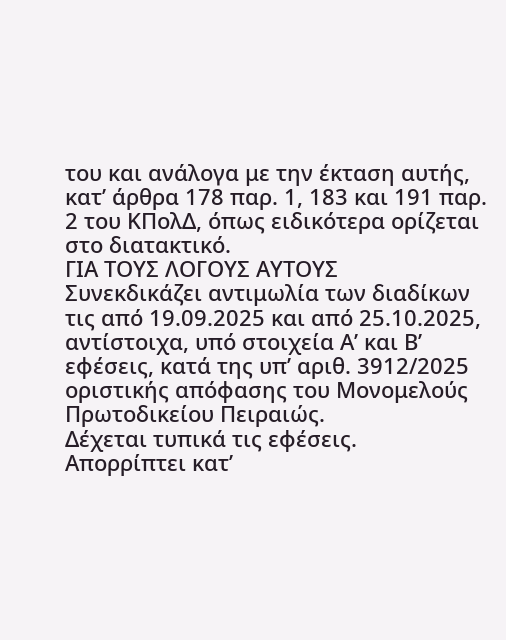του και ανάλογα με την έκταση αυτής, κατ’ άρθρα 178 παρ. 1, 183 και 191 παρ. 2 του ΚΠολΔ, όπως ειδικότερα ορίζεται στο διατακτικό.
ΓΙΑ ΤΟΥΣ ΛΟΓΟΥΣ ΑΥΤΟΥΣ
Συνεκδικάζει αντιμωλία των διαδίκων τις από 19.09.2025 και από 25.10.2025, αντίστοιχα, υπό στοιχεία Α’ και Β’ εφέσεις, κατά της υπ’ αριθ. 3912/2025 οριστικής απόφασης του Μονομελούς Πρωτοδικείου Πειραιώς.
Δέχεται τυπικά τις εφέσεις.
Απορρίπτει κατ’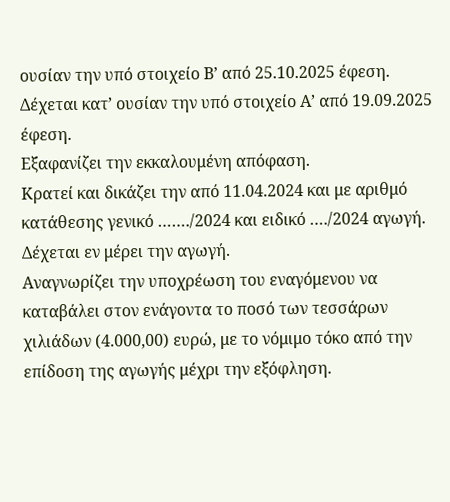ουσίαν την υπό στοιχείο Β’ από 25.10.2025 έφεση.
Δέχεται κατ’ ουσίαν την υπό στοιχείο Α’ από 19.09.2025 έφεση.
Εξαφανίζει την εκκαλουμένη απόφαση.
Κρατεί και δικάζει την από 11.04.2024 και με αριθμό κατάθεσης γενικό ……./2024 και ειδικό …./2024 αγωγή.
Δέχεται εν μέρει την αγωγή.
Αναγνωρίζει την υποχρέωση του εναγόμενου να καταβάλει στον ενάγοντα το ποσό των τεσσάρων χιλιάδων (4.000,00) ευρώ, με το νόμιμο τόκο από την επίδοση της αγωγής μέχρι την εξόφληση.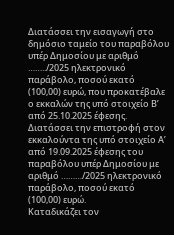Διατάσσει την εισαγωγή στο δημόσιο ταμείο του παραβόλου υπέρ Δημοσίου με αριθμό ……../2025 ηλεκτρονικό παράβολο, ποσού εκατό (100,00) ευρώ, που προκατέβαλε ο εκκαλών της υπό στοιχείο Β’ από 25.10.2025 έφεσης.
Διατάσσει την επιστροφή στον εκκαλούντα της υπό στοιχείο Α’ από 19.09.2025 έφεσης του παραβόλου υπέρ Δημοσίου με αριθμό ………/2025 ηλεκτρονικό παράβολο, ποσού εκατό (100,00) ευρώ.
Καταδικάζει τον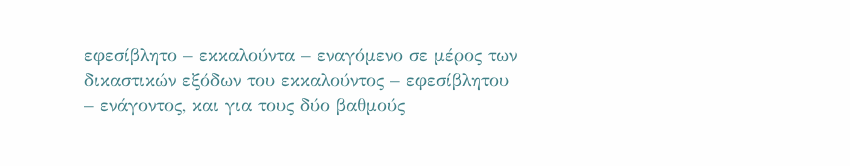εφεσίβλητο – εκκαλούντα – εναγόμενο σε μέρος των δικαστικών εξόδων του εκκαλούντος – εφεσίβλητου – ενάγοντος, και για τους δύο βαθμούς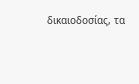δικαιοδοσίας, τα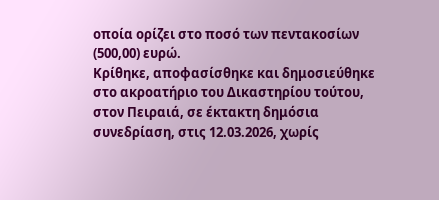οποία ορίζει στο ποσό των πεντακοσίων (500,00) ευρώ.
Κρίθηκε, αποφασίσθηκε και δημοσιεύθηκε στο ακροατήριο του Δικαστηρίου τούτου, στον Πειραιά, σε έκτακτη δημόσια συνεδρίαση, στις 12.03.2026, χωρίς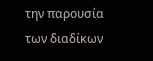την παρουσία των διαδίκων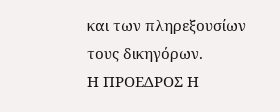και των πληρεξουσίων τους δικηγόρων.
Η ΠΡΟΕΔΡΟΣ Η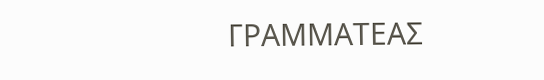ΓΡΑΜΜΑΤΕΑΣ